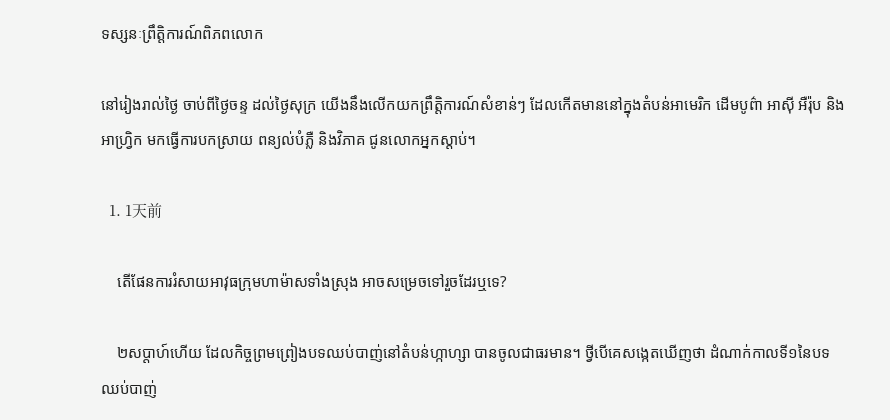ទស្សនៈព្រឹត្តិការណ៍ពិភពលោក

នៅរៀងរាល់ថ្ងៃ ចាប់ពីថ្ងៃចន្ទ ដល់ថ្ងៃសុក្រ យើងនឹងលើកយកព្រឹត្តិការណ៍សំខាន់ៗ ដែលកើតមាននៅក្នុងតំបន់អាមេរិក ដើមបូព៌ា អាស៊ី អឺរ៉ុប និងអាហ្វ្រិក មកធ្វើការបកស្រាយ ពន្យល់បំភ្លឺ និងវិភាគ ជូនលោកអ្នកស្តាប់។

  1. 1天前

    តើផែនការរំសាយអាវុធក្រុមហាម៉ាសទាំងស្រុង អាចសម្រេចទៅរួចដែរឬទេ?

    ២សប្តាហ៍ហើយ ដែលកិច្ចព្រមព្រៀងបទឈប់បាញ់នៅតំបន់ហ្កាហ្សា បានចូលជាធរមាន។ ថ្វីបើគេសង្កេតឃើញថា ដំណាក់កាលទី១នៃបទឈប់បាញ់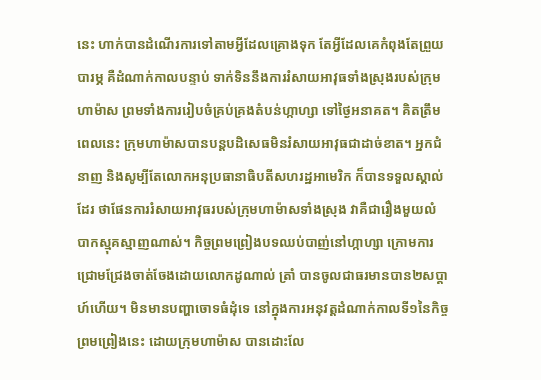នេះ ហាក់បានដំណើរការទៅតាមអ្វីដែលគ្រោងទុក តែអ្វីដែលគេកំពុងតែព្រួយបារម្ភ គឺដំណាក់កាលបន្ទាប់ ទាក់ទិននឹងការរំសាយអាវុធទាំងស្រុងរបស់ក្រុមហាម៉ាស ព្រមទាំងការរៀបចំគ្រប់គ្រងតំបន់ហ្កាហ្សា ទៅថ្ងៃអនាគត។ គិតត្រឹមពេលនេះ ក្រុមហាម៉ាសបានបន្តបដិសេធមិនរំសាយអាវុធជាដាច់ខាត។ អ្នកជំនាញ និងសូម្បីតែលោកអនុប្រធានាធិបតីសហរដ្ឋអាមេរិក ក៏បានទទួលស្គាល់ដែរ ថាផែនការរំសាយអាវុធរបស់ក្រុមហាម៉ាសទាំងស្រុង វាគឺជារឿងមួយលំបាកស្មុគស្មាញណាស់។ កិច្ចព្រមព្រៀងបទឈប់បាញ់នៅហ្កាហ្សា ក្រោមការជ្រោមជ្រែងចាត់ចែងដោយលោកដូណាល់ ត្រាំ បានចូលជាធរមានបាន២សប្តាហ៍ហើយ។ មិនមានបញ្ហាចោទធំដុំទេ នៅក្នុងការអនុវត្តដំណាក់កាលទី១នៃកិច្ចព្រមព្រៀងនេះ ដោយក្រុមហាម៉ាស បានដោះលែ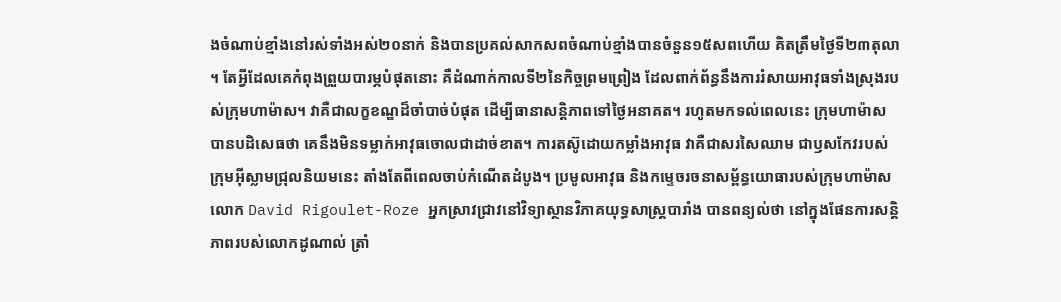ងចំណាប់ខ្មាំងនៅរស់ទាំងអស់២០នាក់ និងបានប្រគល់សាកសពចំណាប់ខ្មាំងបានចំនួន១៥សពហើយ គិតត្រឹមថ្ងៃទី២៣តុលា។ តែអ្វីដែលគេកំពុងព្រួយបារម្ភបំផុតនោះ គឺដំណាក់កាលទី២នៃកិច្ចព្រមព្រៀង ដែលពាក់ព័ន្ធនឹងការរំសាយអាវុធទាំងស្រុងរបស់ក្រុមហាម៉ាស។ វាគឺជាលក្ខខណ្ឌដ៏ចាំបាច់បំផុត ដើម្បីធានាសន្តិភាពទៅថ្ងៃអនាគត។ រហូតមកទល់ពេលនេះ ក្រុមហាម៉ាសបានបដិសេធថា គេនឹងមិនទម្លាក់អាវុធចោលជាដាច់ខាត។ ការតស៊ូដោយកម្លាំងអាវុធ វាគឺជាសរសៃឈាម ជាឫសកែវរបស់ក្រុមអ៊ីស្លាមជ្រុលនិយមនេះ តាំងតែពីពេលចាប់កំណើតដំបូង។ ប្រមូលអាវុធ និងកម្ទេចរចនាសម្ព័ន្ធយោធារបស់ក្រុមហាម៉ាស លោក David Rigoulet-Roze អ្នកស្រាវជ្រាវនៅវិទ្យាស្ថានវិភាគយុទ្ធសាស្ត្របារាំង បានពន្យល់ថា នៅក្នុងផែនការសន្តិភាពរបស់លោកដូណាល់ ត្រាំ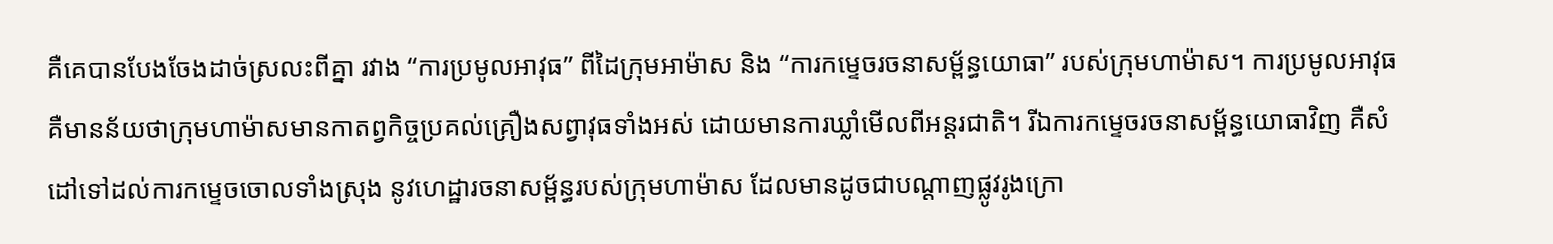គឺគេបានបែងចែងដាច់ស្រលះពីគ្នា រវាង “ការប្រមូលអាវុធ” ពីដៃក្រុមអាម៉ាស និង “ការកម្ទេចរចនាសម្ព័ន្ធយោធា” របស់ក្រុមហាម៉ាស។ ការប្រមូលអាវុធ គឺមានន័យថាក្រុមហាម៉ាសមានកាតព្វកិច្ចប្រគល់គ្រឿងសព្វាវុធទាំងអស់ ដោយមានការឃ្លាំមើលពីអន្តរជាតិ។ រីឯការកម្ទេចរចនាសម្ព័ន្ធយោធាវិញ គឺសំដៅទៅដល់ការកម្ទេចចោលទាំងស្រុង នូវហេដ្ឋារចនាសម្ព័ន្ធរបស់ក្រុមហាម៉ាស ដែលមានដូចជាបណ្តាញផ្លូវរូងក្រោ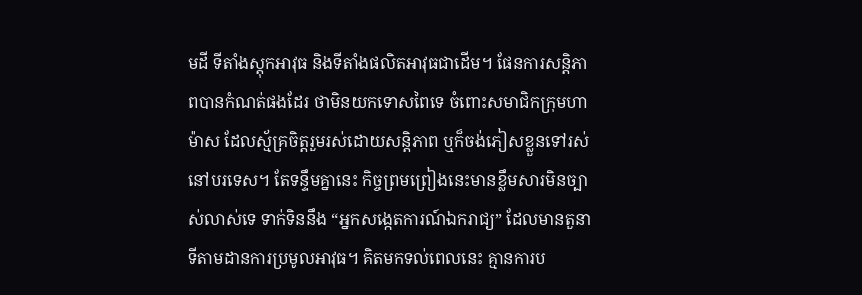មដី ទីតាំងស្តុកអាវុធ និងទីតាំងផលិតអាវុធជាដើម។ ផែនការសន្តិភាពបានកំណត់ផងដែរ ថាមិនយកទោសពៃទេ ចំពោះសមាជិកក្រុមហាម៉ាស ដែលស្ម័គ្រចិត្តរួមរស់ដោយសន្តិភាព ឬក៏ចង់ភៀសខ្លួនទៅរស់នៅបរទេស។ តែទន្ទឹមគ្នានេះ កិច្ចព្រមព្រៀងនេះមានខ្លឹមសារមិនច្បាស់លាស់ទេ ទាក់ទិននឹង “អ្នកសង្កេតការណ៍ឯករាជ្យ” ដែលមានតួនាទីតាមដានការប្រមូលអាវុធ។ គិតមកទល់ពេលនេះ គ្មានការប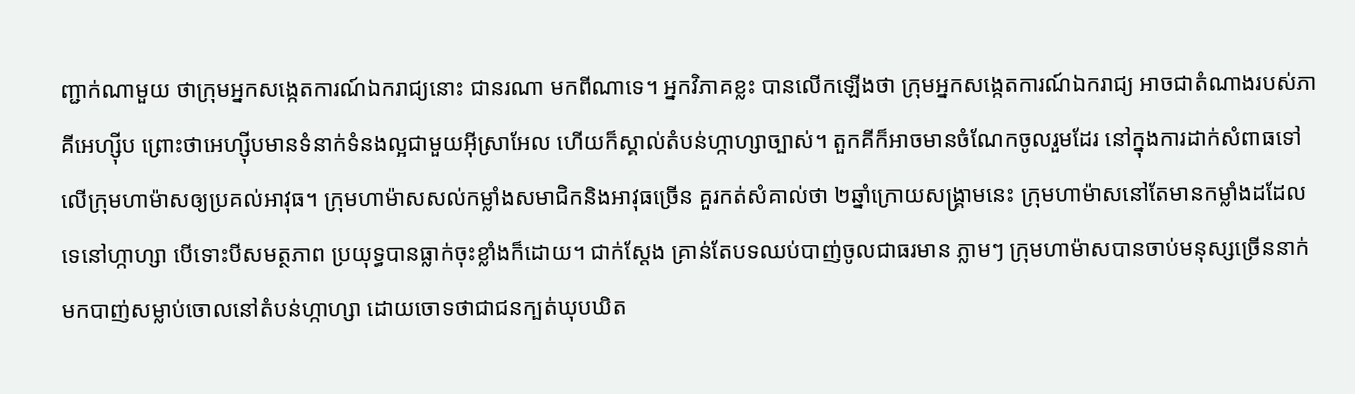ញ្ជាក់ណាមួយ ថាក្រុមអ្នកសង្កេតការណ៍ឯករាជ្យនោះ ជានរណា មកពីណាទេ។ អ្នកវិភាគខ្លះ បានលើកឡើងថា ក្រុមអ្នកសង្កេតការណ៍ឯករាជ្យ អាចជាតំណាងរបស់ភាគីអេហ្ស៊ីប ព្រោះថាអេហ្ស៊ីបមានទំនាក់ទំនងល្អជាមួយអ៊ីស្រាអែល ហើយក៏ស្គាល់តំបន់ហ្កាហ្សាច្បាស់។ តួកគីក៏អាចមានចំណែកចូលរួមដែរ នៅក្នុងការដាក់សំពាធទៅលើក្រុមហាម៉ាសឲ្យប្រគល់អាវុធ។ ក្រុមហាម៉ាសសល់កម្លាំងសមាជិកនិងអាវុធច្រើន គួរកត់សំគាល់ថា ២ឆ្នាំក្រោយសង្គ្រាមនេះ ក្រុមហាម៉ាសនៅតែមានកម្លាំងដដែលទេនៅហ្កាហ្សា បើទោះបីសមត្ថភាព ប្រយុទ្ធបានធ្លាក់ចុះខ្លាំងក៏ដោយ។ ជាក់ស្តែង គ្រាន់តែបទឈប់បាញ់ចូលជាធរមាន ភ្លាមៗ ក្រុមហាម៉ាសបានចាប់មនុស្សច្រើននាក់មកបាញ់សម្លាប់ចោលនៅតំបន់ហ្កាហ្សា ដោយចោទថាជាជនក្បត់ឃុបឃិត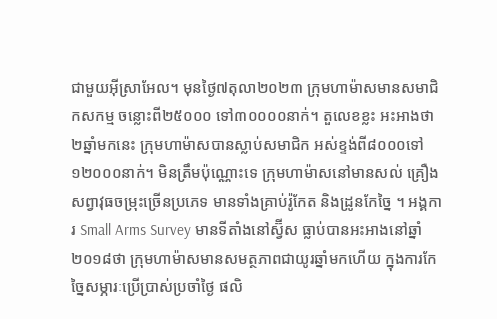ជាមួយអ៊ីស្រាអែល។ មុនថ្ងៃ៧តុលា២០២៣ ក្រុមហាម៉ាសមានសមាជិកសកម្ម ចន្លោះពី២៥០០០ ទៅ៣០០០០នាក់។ តួលេខខ្លះ អះអាងថា២ឆ្នាំមកនេះ ក្រុមហាម៉ាសបានស្លាប់សមាជិក អស់ខ្ទង់ពី៨០០០ទៅ ១២០០០នាក់។ មិនត្រឹមប៉ុណ្ណោះទេ ក្រុមហាម៉ាសនៅមានសល់ គ្រឿងសព្វាវុធចម្រុះច្រើនប្រភេទ មានទាំងគ្រាប់រ៉ូកែត និងដ្រូនកែច្នៃ ។ អង្គការ Small Arms Survey មានទីតាំងនៅស្វ៊ីស ធ្លាប់បានអះអាងនៅឆ្នាំ២០១៨ថា ក្រុមហាម៉ាសមានសមត្ថភាពជាយូរឆ្នាំមកហើយ ក្នុងការកែច្នៃសម្ភារៈប្រើប្រាស់ប្រចាំថ្ងៃ ផលិ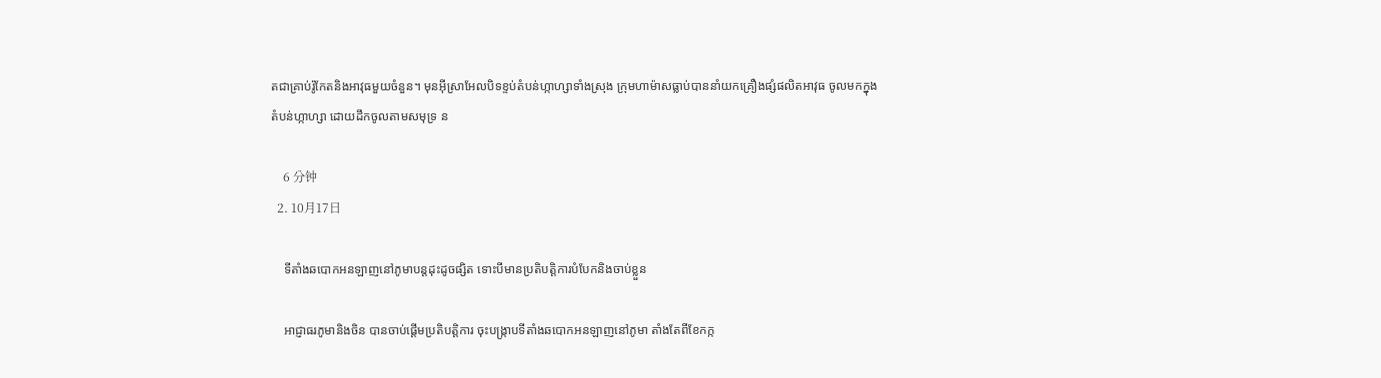តជាគ្រាប់រ៉ូកែតនិងអាវុធមួយចំនួន។ មុនអ៊ីស្រាអែលបិទខ្ទប់តំបន់ហ្កាហ្សាទាំងស្រុង ក្រុមហាម៉ាសធ្លាប់បាននាំយកគ្រឿងផ្សំផលិតអាវុធ ចូលមកក្នុងតំបន់ហ្កាហ្សា ដោយដឹកចូលតាមសមុទ្រ ន

    6 分钟
  2. 10月17日

    ទីតាំងឆបោកអនឡាញនៅភូមាបន្តដុះដូចផ្សិត ទោះបីមានប្រតិបត្តិការបំបែកនិងចាប់ខ្លួន

    អាជ្ញាធរភូមានិងចិន បានចាប់ផ្តើមប្រតិបត្តិការ ចុះបង្ក្រាបទីតាំងឆបោកអនឡាញនៅភូមា តាំងតែពីខែកក្ក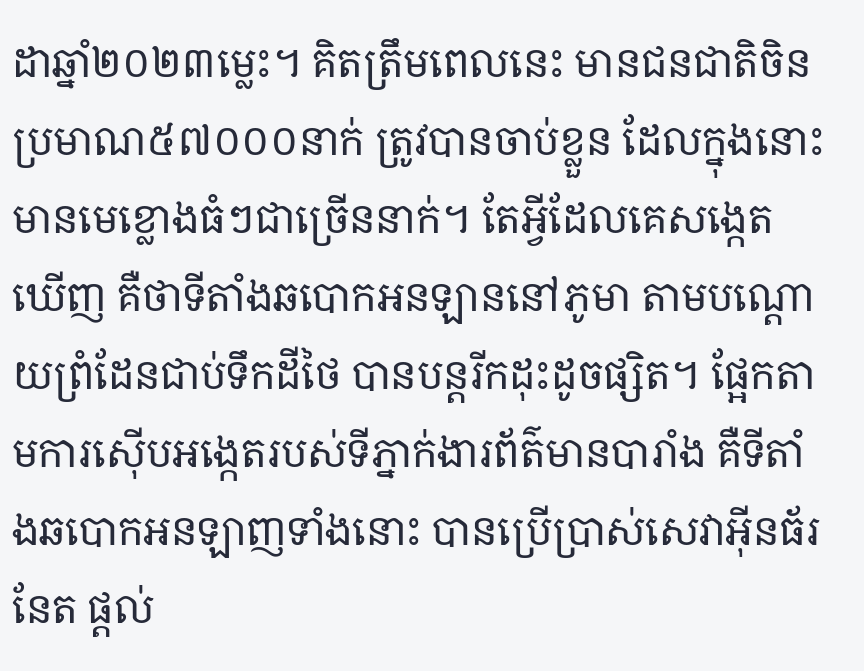ដាឆ្នាំ២០២៣ម្លេះ។ គិតត្រឹមពេលនេះ មានជនជាតិចិនប្រមាណ៥៧០០០នាក់ ត្រូវបានចាប់ខ្លួន ដែលក្នុងនោះមានមេខ្លោងធំៗជាច្រើននាក់។ តែអ្វីដែលគេសង្កេតឃើញ គឺថាទីតាំងឆបោកអនឡាននៅភូមា តាមបណ្តោយព្រំដែនជាប់ទឹកដីថៃ បានបន្តរីកដុះដូចផ្សិត។ ផ្អែកតាមការស៊ើបអង្កេតរបស់ទីភ្នាក់ងារព័ត៌មានបារាំង គឺទីតាំងឆបោកអនឡាញទាំងនោះ បានប្រើប្រាស់សេវាអ៊ីនធ័រនែត ផ្តល់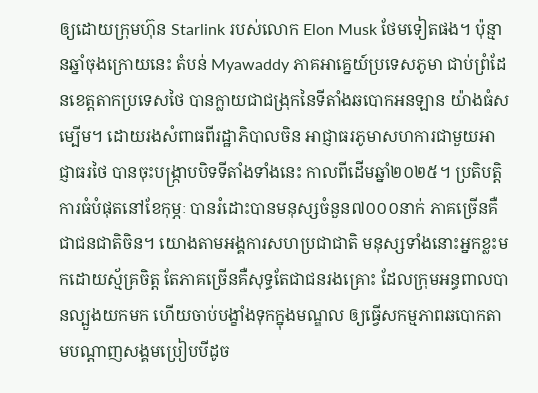ឲ្យដោយក្រុមហ៊ុន Starlink របស់លោក Elon Musk ថែមទៀតផង។ ប៉ុន្មានឆ្នាំចុងក្រោយនេះ តំបន់ Myawaddy ភាគអាគ្នេយ៍ប្រទេសភូមា ជាប់ព្រំដែនខេត្តតាកប្រទេសថៃ បានក្លាយជាជង្រុកនៃទីតាំងឆបោកអនឡាន យ៉ាងធំសម្បើម។ ដោយរងសំពាធពីរដ្ឋាភិបាលចិន អាជ្ញាធរភូមាសហការជាមួយអាជ្ញាធរថៃ បានចុះបង្ក្រាបបិទទីតាំងទាំងនេះ កាលពីដើមឆ្នាំ២០២៥។ ប្រតិបត្តិការធំបំផុតនៅខែកុម្ភៈ បានរំដោះបានមនុស្សចំនួន៧០០០នាក់ ភាគច្រើនគឺជាជនជាតិចិន។ យោងតាមអង្គការសហប្រជាជាតិ មនុស្សទាំងនោះអ្នកខ្លះមកដោយស្ម័គ្រចិត្ត តែភាគច្រើនគឺសុទ្ធតែជាជនរងគ្រោះ ដែលក្រុមអន្ធពាលបានល្បួងយកមក ហើយចាប់បង្ខាំងទុកក្នុងមណ្ឌល ឲ្យធ្វើសកម្មភាពឆបោកតាមបណ្តាញសង្គមប្រៀបបីដូច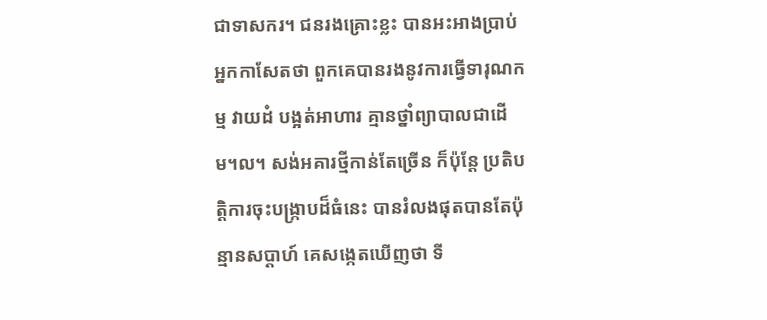ជាទាសករ។ ជនរងគ្រោះខ្លះ បានអះអាងប្រាប់អ្នកកាសែតថា ពួកគេបានរងនូវការធ្វើទារុណកម្ម វាយដំ បង្អត់អាហារ គ្មានថ្នាំព្យាបាលជាដើម។ល។ សង់អគារថ្មីកាន់តែច្រើន ក៏ប៉ុន្តែ ប្រតិបត្តិការចុះបង្ក្រាបដ៏ធំនេះ បានរំលងផុតបានតែប៉ុន្មានសប្តាហ៍ គេសង្កេតឃើញថា ទី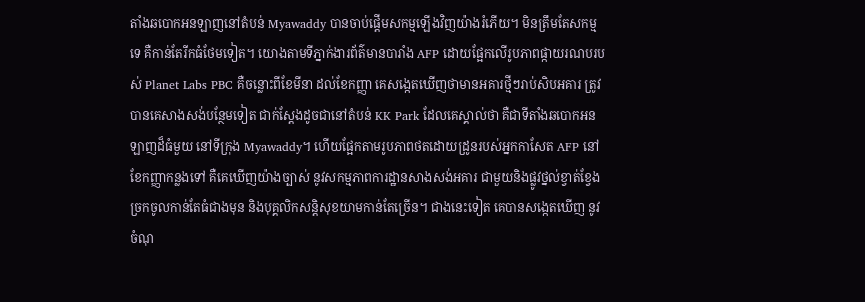តាំងឆបោកអនឡាញនៅតំបន់ Myawaddy បានចាប់ផ្តើមសកម្មឡើងវិញយ៉ាងរំភើយ។ មិនត្រឹមតែសកម្មទេ គឺកាន់តែរីកធំថែមទៀត។ យោងតាមទីភ្នាក់ងារព័ត៌មានបារាំង AFP ដោយផ្អែកលើរូបភាពផ្កាយរណបរបស់ Planet Labs PBC គឺចន្លោះពីខែមីនា ដល់ខែកញ្ញា គេសង្កេតឃើញថាមានអគារថ្មីៗរាប់សិបអគារ ត្រូវបានគេសាងសង់បន្ថែមទៀត ជាក់ស្តែងដូចជានៅតំបន់ KK Park ដែលគេស្គាល់ថា គឺជាទីតាំងឆបោកអនឡាញដ៏ធំមួយ នៅទីក្រុង Myawaddy។ ហើយផ្អែកតាមរូបភាពថតដោយដ្រូនរបស់អ្នកកាសែត AFP នៅខែកញ្ញាកន្លងទៅ គឺគេឃើញយ៉ាងច្បាស់ នូវសកម្មភាពការដ្ឋានសាងសង់អគារ ជាមួយនិងផ្លូវថ្នល់ខ្វាត់ខ្វែង ច្រកចូលកាន់តែធំជាងមុន និងបុគ្គលិកសន្តិសុខយាមកាន់តែច្រើន។ ជាងនេះទៀត គេបានសង្កេតឃើញ នូវចំណុ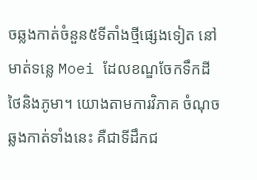ចឆ្លងកាត់ចំនួន៥ទីតាំងថ្មីផ្សេងទៀត នៅមាត់ទន្លេ Moei ដែលខណ្ឌចែកទឹកដីថៃនិងភូមា។ យោងតាមការវិភាគ ចំណុចឆ្លងកាត់ទាំងនេះ គឺជាទីដឹកជ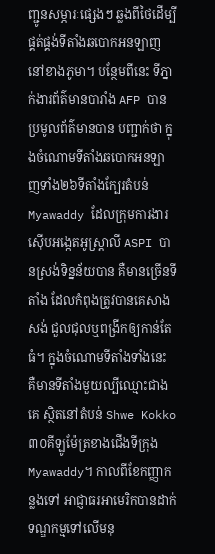ញ្ជូនសម្ភារៈផ្សេងៗ ឆ្លងពីថៃដើម្បីផ្គត់ផ្គង់ទីតាំងឆបោកអនឡាញនៅខាងភូមា។ បន្ថែមពីនេះ ទីភ្នាក់ងារព័ត៌មានបារាំង AFP បានប្រមូលព័ត៌មានបាន បញ្ជាក់ថា ក្នុងចំណោមទីតាំងឆបោកអនឡាញទាំង២៦ទីតាំងក្បែរតំបន់ Myawaddy ដែលក្រុមការងារស៊ើបអង្កេតអូស្ត្រាលី ASPI បានស្រង់ទិន្នន័យបាន គឺមានច្រើនទីតាំង ដែលកំពុងត្រូវបានគេសាងសង់ ជួលជុលឬពង្រីកឲ្យកាន់តែធំ។ ក្នុងចំណោមទីតាំងទាំងនេះ គឺមានទីតាំងមួយល្បីឈ្មោះជាងគេ ស្ថិតនៅតំបន់ Shwe Kokko ៣០គីឡូម៉ែត្រខាងជើងទីក្រុង Myawaddy។ កាលពីខែកញ្ញាកន្លងទៅ អាជ្ញាធរអាមេរិកបានដាក់ទណ្ឌកម្មទៅលើមនុ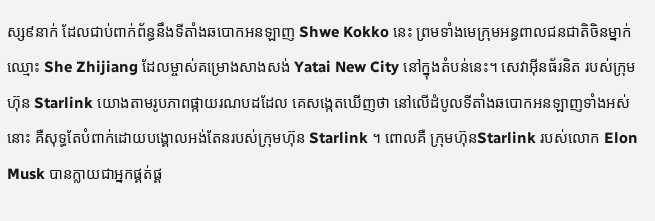ស្ស៩នាក់ ដែលជាប់ពាក់ព័ន្ធនឹងទីតាំងឆបោកអនឡាញ Shwe Kokko នេះ ព្រមទាំងមេក្រុមអន្ធពាលជនជាតិចិនម្នាក់ ឈ្មោះ She Zhijiang ដែលម្ចាស់គម្រោងសាងសង់ Yatai New City នៅក្នុងតំបន់នេះ។ សេវាអ៊ីនធ័រនិត របស់ក្រុមហ៊ុន Starlink យោងតាមរូបភាពផ្កាយរណបដដែល គេសង្កេតឃើញថា នៅលើដំបូលទីតាំងឆបោកអនឡាញទាំងអស់នោះ គឺសុទ្ធតែបំពាក់ដោយបង្គោលអង់តែនរបស់ក្រុមហ៊ុន Starlink ។ ពោលគឺ ក្រុមហ៊ុនStarlink របស់លោក Elon Musk បានក្លាយជាអ្នកផ្គត់ផ្គ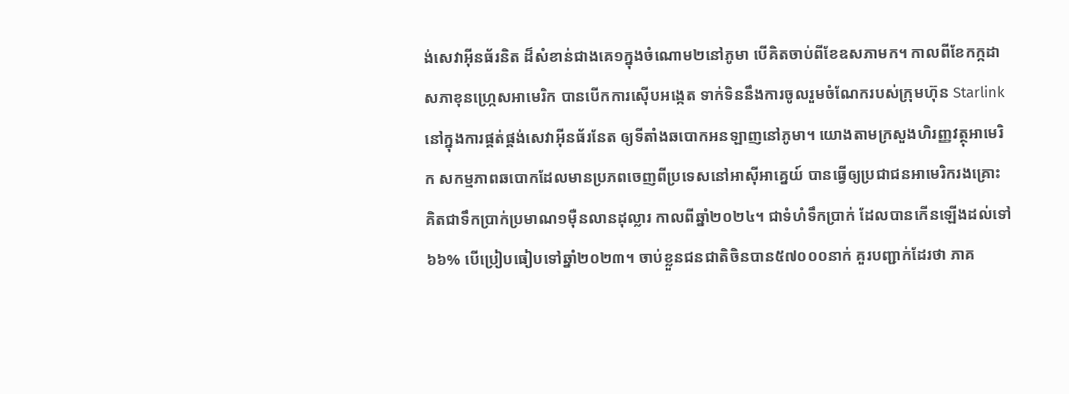ង់សេវាអ៊ីនធ័រនិត ដ៏សំខាន់ជាងគេ១ក្នុងចំណោម២នៅភូមា បើគិតចាប់ពីខែឧសភាមក។ កាលពីខែកក្កដា សភាខុនហ្ក្រេសអាមេរិក បានបើកការស៊ើបអង្កេត ទាក់ទិននឹងការចូលរួមចំណែករបស់ក្រុមហ៊ុន Starlink នៅក្នុងការផ្គត់ផ្គង់សេវាអ៊ីនធ័រនែត ឲ្យទីតាំងឆបោកអនឡាញនៅភូមា។ យោងតាមក្រសួងហិរញ្ញវត្ថុអាមេរិក សកម្មភាពឆបោកដែលមានប្រភពចេញពីប្រទេសនៅអាស៊ីអាគ្នេយ៍ បានធ្វើឲ្យប្រជាជនអាមេរិករងគ្រោះ គិតជាទឹកប្រាក់ប្រមាណ១ម៉ឺនលានដុល្លារ កាលពីឆ្នាំ២០២៤។ ជាទំហំទឹកប្រាក់ ដែលបានកើនឡើងដល់ទៅ៦៦% បើប្រៀបធៀបទៅឆ្នាំ២០២៣។ ចាប់ខ្លួនជនជាតិចិនបាន៥៧០០០នាក់ គួរបញ្ជាក់ដែរថា ភាគ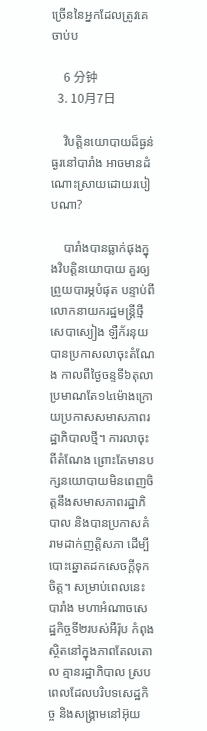ច្រើននៃអ្នកដែលត្រូវគេចាប់ប

    6 分钟
  3. 10月7日

    វិបត្តិនយោបាយដ៏ធ្ងន់ធ្ងរនៅបារាំង អាចមានដំណោះស្រាយដោយរបៀបណា?

    បារាំងបានធ្លាក់ផុងក្នុងវិបត្តិនយោបាយ គួរឲ្យព្រួយបារម្ភបំផុត បន្ទាប់ពីលោកនាយករដ្ឋមន្ត្រីថ្មី សេបាស្យៀង ឡឺក័រនុយ បានប្រកាសលាចុះតំណែង កាលពីថ្ងៃចន្ទទី៦តុលា ប្រមាណតែ១៤ម៉ោងក្រោយប្រកាសសមាសភាពរដ្ឋាភិបាលថ្មី។ ការលាចុះពីតំណែង ព្រោះតែមានបក្សនយោបាយមិនពេញចិត្តនឹងសមាសភាពរដ្ឋាភិបាល និងបានប្រកាសគំរាមដាក់ញត្តិសភា ដើម្បីបោះឆ្នោតដកសេចក្តីទុកចិត្ត។ សម្រាប់ពេលនេះ បារាំង មហាអំណាចសេដ្ឋកិច្ចទី២របស់អឺរ៉ុប កំពុងស្ថិតនៅក្នុងភាពតែលតោល គ្មានរដ្ឋាភិបាល ស្របពេលដែលបរិបទសេដ្ឋកិច្ច និងសង្គ្រាមនៅអ៊ុយ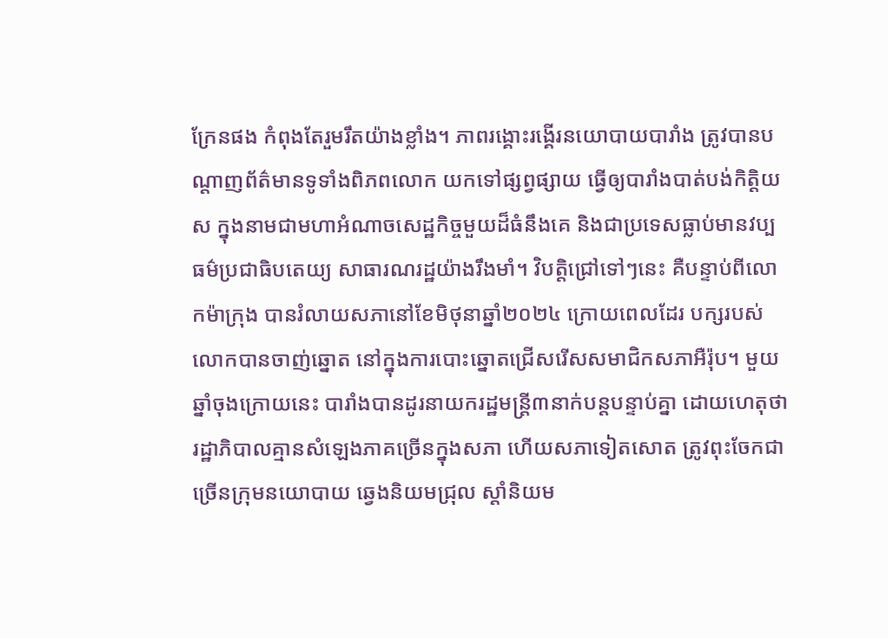ក្រែនផង កំពុងតែរួមរឹតយ៉ាងខ្លាំង។ ភាពរង្គោះរង្គើរនយោបាយបារាំង ត្រូវបានបណ្តាញព័ត៌មានទូទាំងពិភពលោក យកទៅផ្សព្វផ្សាយ ធ្វើឲ្យបារាំងបាត់បង់កិត្តិយស ក្នុងនាមជាមហាអំណាចសេដ្ឋកិច្ចមួយដ៏ធំនឹងគេ និងជាប្រទេសធ្លាប់មានវប្បធម៌ប្រជាធិបតេយ្យ សាធារណរដ្ឋយ៉ាងរឹងមាំ។ វិបត្តិជ្រៅទៅៗនេះ គឺបន្ទាប់ពីលោកម៉ាក្រុង បានរំលាយសភានៅខែមិថុនាឆ្នាំ២០២៤ ក្រោយពេលដែរ បក្សរបស់លោកបានចាញ់ឆ្នោត នៅក្នុងការបោះឆ្នោតជ្រើសរើសសមាជិកសភាអឺរ៉ុប។ មួយឆ្នាំចុងក្រោយនេះ បារាំងបានដូរនាយករដ្ឋមន្ត្រី៣នាក់បន្តបន្ទាប់គ្នា ដោយហេតុថារដ្ឋាភិបាលគ្មានសំឡេងភាគច្រើនក្នុងសភា ហើយសភាទៀតសោត ត្រូវពុះចែកជាច្រើនក្រុមនយោបាយ ឆ្វេងនិយមជ្រុល ស្តាំនិយម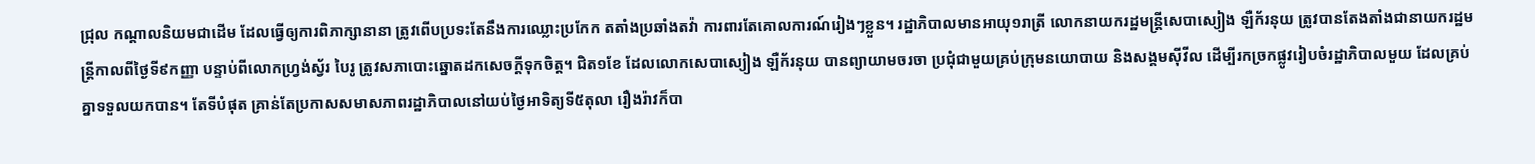ជ្រុល កណ្តាលនិយមជាដើម ដែលធ្វើឲ្យការពិភាក្សានានា ត្រូវពើបប្រទះតែនឹងការឈ្លោះប្រកែក តតាំងប្រឆាំងតវ៉ា ការពារតែគោលការណ៍រៀងៗខ្លួន។ រដ្ឋាភិបាលមានអាយុ១រាត្រី លោកនាយករដ្ឋមន្ត្រីសេបាស្យៀង ឡឺក័រនុយ ត្រូវបានតែងតាំងជានាយករដ្ឋមន្ត្រីកាលពីថ្ងៃទី៩កញ្ញា បន្ទាប់ពីលោកហ្វ្រង់ស្វ័រ បៃរូ ត្រូវសភាបោះឆ្នោតដកសេចក្តីទុកចិត្ត។ ជិត១ខែ ដែលលោកសេបាស្យៀង ឡឺក័រនុយ បានព្យាយាមចរចា ប្រជុំជាមួយគ្រប់ក្រុមនយោបាយ និងសង្គមស៊ីវីល ដើម្បីរកច្រកផ្លូវរៀបចំរដ្ឋាភិបាលមួយ ដែលគ្រប់គ្នាទទួលយកបាន។ តែទីបំផុត គ្រាន់តែប្រកាសសមាសភាពរដ្ឋាភិបាលនៅយប់ថ្ងៃអាទិត្យទី៥តុលា រឿងរ៉ាវក៏បា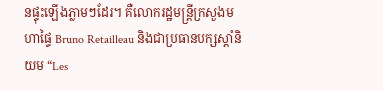នផ្ទុះឡើងភ្លាមៗដែរ។ គឺលោករដ្ឋមន្ត្រីក្រសួងមហាផ្ទៃ Bruno Retailleau និងជាប្រធានបក្សស្តាំនិយម “Les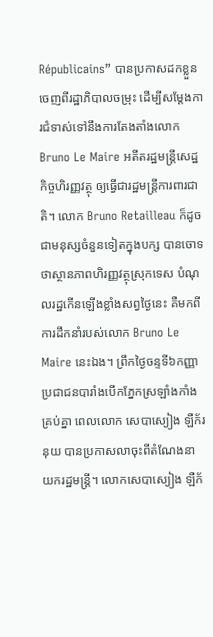Républicains” បានប្រកាសដកខ្លួនចេញពីរដ្ឋាភិបាលចម្រុះ ដើម្បីសម្តែងការជំទាស់ទៅនឹងការតែងតាំងលោក Bruno Le Maire អតីតរដ្ឋមន្ត្រីសេដ្ឋកិច្ចហិរញ្ញវត្ថុ ឲ្យធ្វើជារដ្ឋមន្ត្រីការពារជាតិ។ លោក Bruno Retailleau ក៏ដូចជាមនុស្សចំនួនទៀតក្នុងបក្ស បានចោទថាស្ថានភាពហិរញ្ញវត្ថុស្រុកទេស បំណុលរដ្ឋកើនឡើងខ្លាំងសព្វថ្ងៃនេះ គឺមកពីការដឹកនាំរបស់លោក Bruno Le Maire នេះឯង។ ព្រឹកថ្ងៃចន្ទទី៦កញ្ញា ប្រជាជនបារាំងបើកភ្នែកស្រឡាំងកាំងគ្រប់គ្នា ពេលលោក សេបាស្យៀង ឡឺក័រនុយ បានប្រកាសលាចុះពីតំណែងនាយករដ្ឋមន្ត្រី។ លោកសេបាស្យៀង ឡឺក័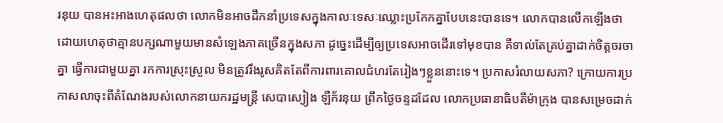រនុយ បានអះអាងហេតុផលថា លោកមិនអាចដឹកនាំប្រទេសក្នុងកាលៈទេសៈឈ្លោះប្រកែកគ្នាបែបនេះបានទេ។ លោកបានលើកឡើងថា ដោយហេតុថាគ្មានបក្សណាមួយមានសំឡេងភាគច្រើនក្នុងសភា ដូច្នេះដើម្បីឲ្យប្រទេសអាចដើរទៅមុខបាន គឺទាល់តែគ្រប់គ្នាដាក់ចិត្តចរចាគ្នា ធ្វើការជាមួយគ្នា រកការស្រុះស្រួល មិនត្រូវរឹងរូសគិតតែពីការពារគោលជំហរតែរៀងៗខ្លួននោះទេ។ ប្រកាសរំលាយសភា? ក្រោយការប្រកាសលាចុះពីតំណែងរបស់លោកនាយករដ្ឋមន្ត្រី សេបាស្យៀង ឡឺក័រនុយ ព្រឹកថ្ងៃចន្ទដដែល លោកប្រធានាធិបតីម៉ាក្រុង បានសម្រេចដាក់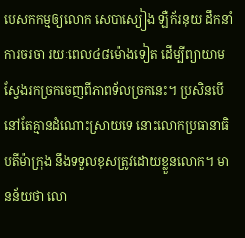បេសកកម្មឲ្យលោក សេបាស្យៀង ឡឺក័រនុយ ដឹកនាំការចរចា រយៈពេល៤៨ម៉ោងទៀត ដើម្បីព្យាយាមស្វែងរកច្រកចេញពីភាពទ័លច្រកនេះ។ ប្រសិនបើនៅតែគ្មានដំណោះស្រាយទេ នោះលោកប្រធានាធិបតីម៉ាក្រុង នឹងទទួលខុសត្រូវដោយខ្លួនលោក។ មានន័យថា លោ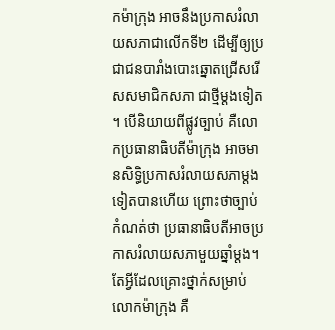កម៉ាក្រុង អាចនឹងប្រកាសរំលាយសភាជាលើកទី២ ដើម្បីឲ្យប្រជាជនបារាំងបោះឆ្នោតជ្រើសរើសសមាជិកសភា ជាថ្មីម្តងទៀត។ បើនិយាយពីផ្លូវច្បាប់ គឺលោកប្រធានាធិបតីម៉ាក្រុង អាចមានសិទ្ធិប្រកាសរំលាយសភាម្តងទៀតបានហើយ ព្រោះថាច្បាប់កំណត់ថា ប្រធានាធិបតីអាចប្រកាសរំលាយសភាមួយឆ្នាំម្តង។ តែអ្វីដែលគ្រោះថ្នាក់សម្រាប់លោកម៉ាក្រុង គឺ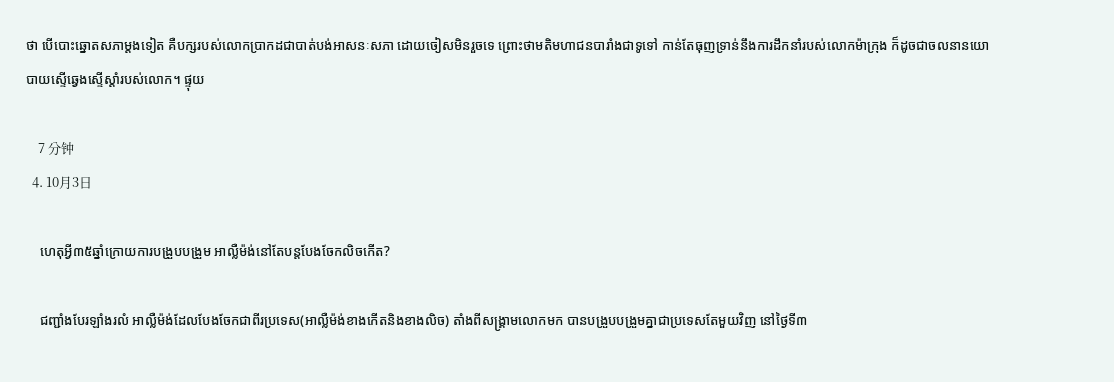ថា បើបោះឆ្នោតសភាម្តងទៀត គឺបក្សរបស់លោកប្រាកដជាបាត់បង់អាសនៈសភា ដោយចៀសមិនរួចទេ ព្រោះថាមតិមហាជនបារាំងជាទូទៅ កាន់តែធុញទ្រាន់នឹងការដឹកនាំរបស់លោកម៉ាក្រុង ក៏ដូចជាចលនានយោបាយស្ទើឆ្វេងស្ទើស្តាំរបស់លោក។ ផ្ទុយ

    7 分钟
  4. 10月3日

    ហេតុអ្វី៣៥ឆ្នាំក្រោយការបង្រួបបង្រួម អាល្លឺម៉ង់នៅតែបន្តបែងចែកលិចកើត?

    ជញ្ជាំងបែរឡាំងរលំ អាល្លឺម៉ង់ដែលបែងចែកជាពីរប្រទេស(អាល្លឺម៉ង់ខាងកើតនិងខាងលិច) តាំងពីសង្គ្រាមលោកមក បានបង្រួបបង្រួមគ្នាជាប្រទេសតែមួយវិញ នៅថ្ងៃទី៣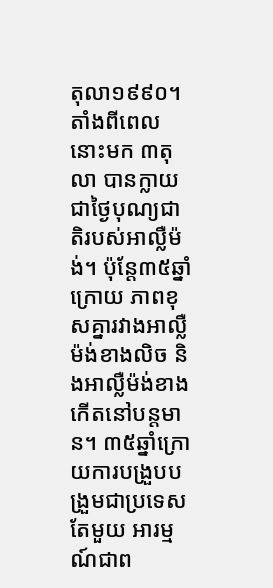តុលា១៩៩០។ តាំងពីពេលនោះមក ៣តុលា បានក្លាយជាថ្ងៃបុណ្យជាតិរបស់អាល្លឺម៉ង់។ ប៉ុន្តែ៣៥ឆ្នាំក្រោយ ភាពខុសគ្នារវាងអាល្លឺម៉ង់ខាងលិច និងអាល្លឺម៉ង់ខាងកើតនៅបន្តមាន។ ៣៥ឆ្នាំក្រោយការបង្រួបបង្រួមជាប្រទេសតែមួយ អារម្មណ៍ជាព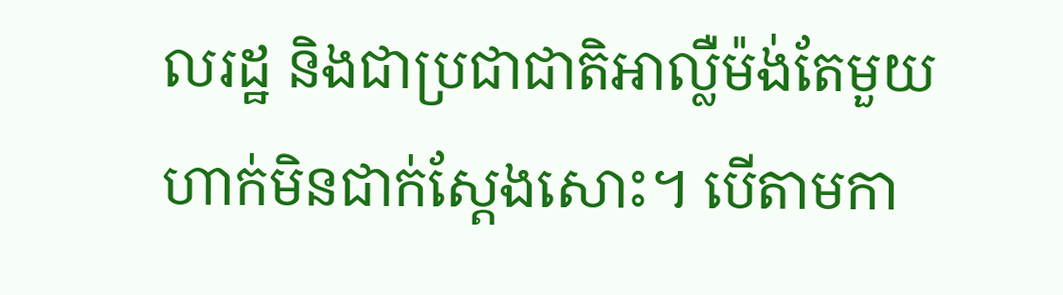លរដ្ឋ និងជាប្រជាជាតិអាល្លឺម៉ង់តែមួយហាក់មិនជាក់ស្តែងសោះ។ បើតាមកា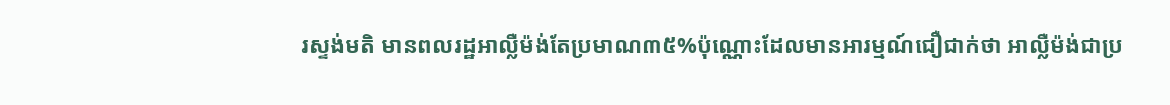រស្ទង់មតិ មានពលរដ្ឋអាល្លឺម៉ង់តែប្រមាណ៣៥%ប៉ុណ្ណោះដែលមានអារម្មណ៍ជឿជាក់ថា អាល្លឺម៉ង់ជាប្រ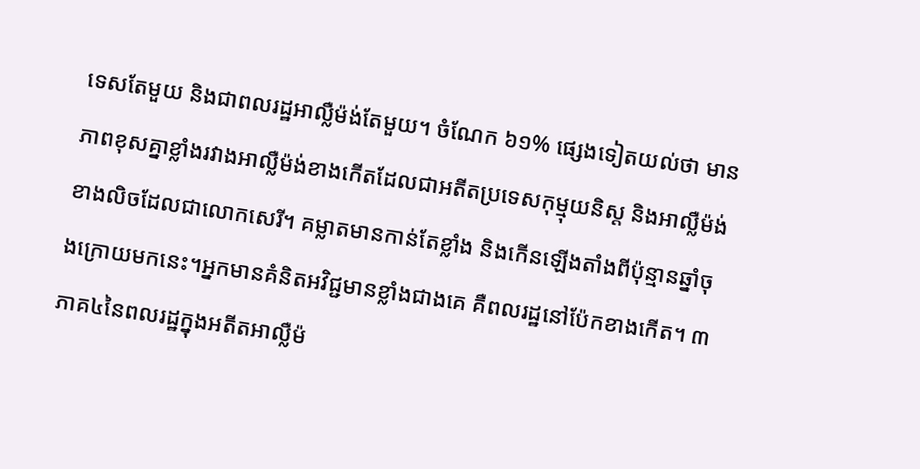ទេសតែមួយ និងជាពលរដ្ឋអាល្លឺម៉ង់តែមួយ។ ចំណែក ៦១% ផ្សេងទៀតយល់ថា មានភាពខុសគ្នាខ្លាំងរវាងអាល្លឺម៉ង់ខាងកើតដែលជាអតីតប្រទេសកុម្មុយនិស្ត និងអាល្លឺម៉ង់ខាងលិចដែលជាលោកសេរី។ គម្លាតមានកាន់តែខ្លាំង និងកើនឡើងតាំងពីប៉ុន្មានឆ្នាំចុងក្រោយមកនេះ។អ្នកមានគំនិតអវិជ្ជមានខ្លាំងជាងគេ គឺពលរដ្ឋនៅប៉ែកខាងកើត។ ៣ភាគ៤នៃពលរដ្ឋក្នុងអតីតអាល្លឺម៉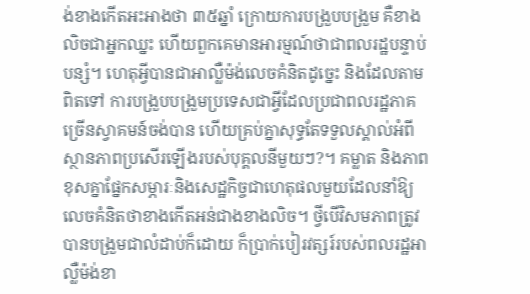ង់ខាងកើតអះអាងថា ៣៥ឆ្នាំ ក្រោយការបង្រួបបង្រួម គឺខាងលិចជាអ្នកឈ្នះ ហើយពួកគេមានអារម្មណ៍ថាជាពលរដ្ឋបន្ទាប់បន្សំ។ ហេតុអ្វីបានជាអាល្លឺម៉ង់លេចគំនិតដូច្នេះ និងដែលតាមពិតទៅ ការបង្រួបបង្រួមប្រទេសជាអ្វីដែលប្រជាពលរដ្ឋភាគច្រើនស្វាគមន៍ចង់បាន ហើយគ្រប់គ្នាសុទ្ធតែទទួលស្គាល់អំពីស្ថានភាពប្រសើរឡើងរបស់បុគ្គលនីមួយៗ?។ គម្លាត និងភាពខុសគ្នាផ្នែកសម្ភារៈនិងសេដ្ឋកិច្ចជាហេតុផលមួយដែលនាំឱ្យលេចគំនិតថាខាងកើតអន់ជាងខាងលិច។ ថ្វីបើវិសមភាពត្រូវបានបង្រួមជាលំដាប់ក៏ដោយ ក៏ប្រាក់បៀរវត្សរ៍របស់ពលរដ្ឋអាល្លឺម៉ង់ខា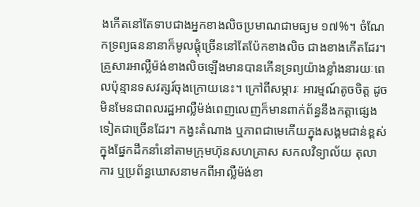ងកើតនៅតែទាបជាងអ្នកខាងលិចប្រមាណជាមធ្យម ១៧%។ ចំណែកទ្រព្យធននានាក៏មូលផ្តុំច្រើននៅតែប៉ែកខាងលិច ជាងខាងកើតដែរ។ គ្រួសារអាល្លឺម៉ង់ខាងលិចឡើងមានបានកើនទ្រព្យយ៉ាងខ្លាំងនារយៈពេលប៉ុន្មានទសវត្សរ៍ចុងក្រោយនេះ។ ក្រៅពីសម្ភារៈ អារម្មណ៍តូចចិត្ត ដូចមិនមែនជាពលរដ្ឋអាល្លឺម៉ង់ពេញលេញក៏មានពាក់ព័ន្ធនឹងកត្តាផ្សេងទៀតជាច្រើនដែរ។ កង្វះតំណាង ឬភាពជាមេកើយក្នុងសង្គមជាន់ខ្ពស់ក្នុងផ្នែកដឹកនាំនៅតាមក្រុមហ៊ុនសហគ្រាស សកលវិទ្យាល័យ តុលាការ ឬប្រព័ន្ធឃោសនាមកពីអាល្លឺម៉ង់ខា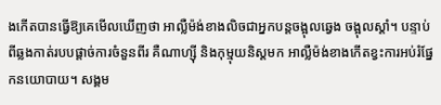ងកើតបានធ្វើឱ្យគេមើលឃើញថា អាល្លឺម៉ង់ខាងលិចជាអ្នកបន្តចង្អុលឆ្វេង ចង្អុលស្តាំ។ បន្ទាប់ពីឆ្លងកាត់របបផ្តាច់ការចំនួនពីរ គឺណាហ្ស៊ី និងកុម្មុយនិស្តមក អាល្លឺម៉ង់ខាងកើតខ្វះការអប់រំផ្នែកនយោបាយ។ សង្គម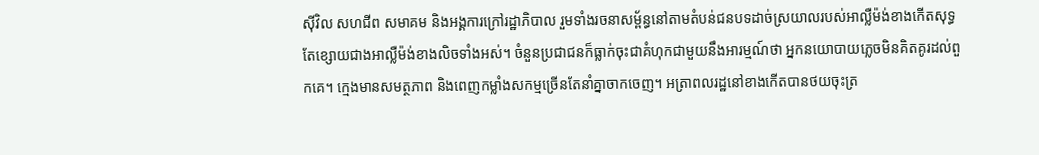ស៊ីវិល សហជីព សមាគម និងអង្គការក្រៅរដ្ឋាភិបាល រួមទាំងរចនាសម្ព័ន្ធនៅតាមតំបន់ជនបទដាច់ស្រយាលរបស់អាល្លឺម៉ង់ខាងកើតសុទ្ធតែខ្សោយជាងអាល្លឺម៉ង់ខាងលិចទាំងអស់។ ចំនួនប្រជាជនក៏ធ្លាក់ចុះជាគំហុកជាមួយនឹងអារម្មណ៍ថា អ្នកនយោបាយភ្លេចមិនគិតគូរដល់ពួកគេ។ ក្មេងមានសមត្ថភាព និងពេញកម្លាំងសកម្មច្រើនតែនាំគ្នាចាកចេញ។ អត្រាពលរដ្ឋនៅខាងកើតបានថយចុះត្រ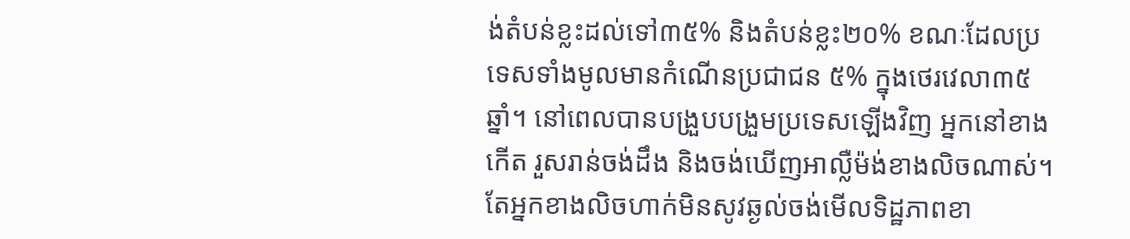ង់តំបន់ខ្លះដល់ទៅ៣៥% និងតំបន់ខ្លះ២០% ខណៈដែលប្រទេសទាំងមូលមានកំណើនប្រជាជន ៥% ក្នុងថេរវេលា៣៥ឆ្នាំ។ នៅពេលបានបង្រួបបង្រួមប្រទេសឡើងវិញ អ្នកនៅខាងកើត រួសរាន់ចង់ដឹង និងចង់ឃើញអាល្លឺម៉ង់ខាងលិចណាស់។ តែអ្នកខាងលិចហាក់មិនសូវឆ្ងល់ចង់មើលទិដ្ឋភាពខា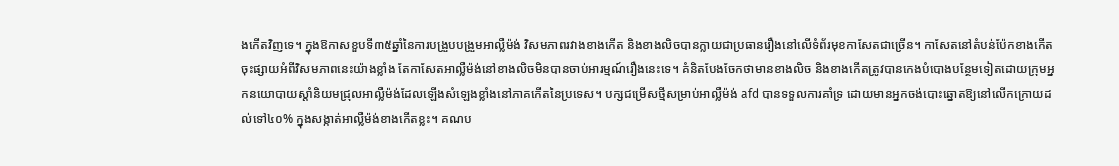ងកើតវិញទេ។ ក្នុងឱកាសខួបទី៣៥ឆ្នាំនៃការបង្រួបបង្រួមអាល្លឺម៉ង់ វិសមភាពរវាងខាងកើត និងខាងលិចបានក្លាយជាប្រធានរឿងនៅលើទំព័រមុខកាសែតជាច្រើន។ កាសែតនៅតំបន់ប៉ែកខាងកើតចុះផ្សាយអំពីវិសមភាពនេះយ៉ាងខ្លាំង តែកាសែតអាល្លឺម៉ង់នៅខាងលិចមិនបានចាប់អារម្មណ៍រឿងនេះទេ។ គំនិតបែងចែកថាមានខាងលិច និងខាងកើតត្រូវបានកេងបំបោងបន្ថែមទៀតដោយក្រុមអ្នកនយោបាយស្តាំនិយមជ្រុលអាល្លឺម៉ង់ដែលឡើងសំឡេងខ្លាំងនៅភាគកើតនៃប្រទេស។ បក្សជម្រើសថ្មីសម្រាប់អាល្លឺម៉ង់ afd បានទទួលការគាំទ្រ ដោយមានអ្នកចង់បោះឆ្នោតឱ្យនៅលើកក្រោយដល់ទៅ៤០% ក្នុងសង្កាត់អាល្លឺម៉ង់ខាងកើតខ្លះ។ គណប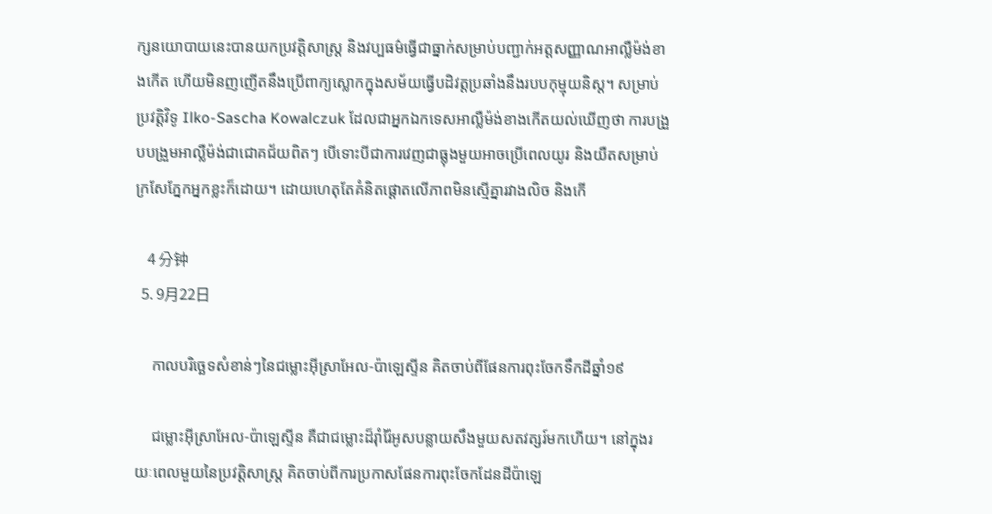ក្សនយោបាយនេះបានយកប្រវត្តិសាស្ត្រ និងវប្បធម៌ធ្វើជាធ្នាក់សម្រាប់បញ្ជាក់អត្តសញ្ញាណអាល្លឺម៉ង់ខាងកើត ហើយមិនញញើតនឹងប្រើពាក្យស្លោកក្នុងសម័យធ្វើបដិវត្តប្រឆាំងនឹងរបបកុម្មុយនិស្ត។ សម្រាប់ប្រវត្តិវិទូ Ilko-Sascha Kowalczuk ដែលជាអ្នកឯកទេសអាល្លឺម៉ង់ខាងកើតយល់ឃើញថា ការបង្រួបបង្រួមអាល្លឺម៉ង់ជាជោគជ័យពិតៗ បើទោះបីជាការវេញជាធ្លុងមួយអាចប្រើពេលយូរ និងយឺតសម្រាប់ក្រសែភ្នែកអ្នកខ្លះក៏ដោយ។ ដោយហេតុតែគំនិតផ្តោតលើភាពមិនស្មើគ្នារវាងលិច និងកើ

    4 分钟
  5. 9月22日

    កាលបរិច្ឆេទសំខាន់ៗនៃជម្លោះអ៊ីស្រាអែល-ប៉ាឡេស្ទីន គិតចាប់ពីផែនការពុះចែកទឹកដីឆ្នាំ១៩

    ជម្លោះអ៊ីស្រាអែល-ប៉ាឡេស្ទីន គឺជាជម្លោះដ៏រ៉ាំរ៉ៃអូសបន្លាយសឹងមួយសតវត្សរ៍មកហើយ។ នៅក្នុងរយៈពេលមួយនៃប្រវត្តិសាស្ត្រ គិតចាប់ពីការប្រកាសផែនការពុះចែកដែនដីប៉ាឡេ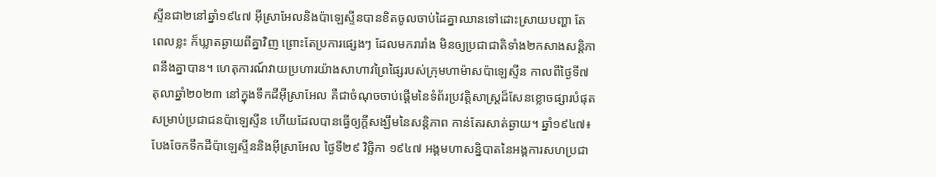ស្ទីនជា២នៅឆ្នាំ១៩៤៧ អ៊ីស្រាអែលនិងប៉ាឡេស្ទីនបានខិតចូលចាប់ដៃគ្នាឈានទៅដោះស្រាយបញ្ហា តែពេលខ្លះ ក៏ឃ្លាតឆ្ងាយពីគ្នាវិញ ព្រោះតែប្រការផ្សេងៗ ដែលមករារាំង មិនឲ្យប្រជាជាតិទាំង២កសាងសន្តិភាពនឹងគ្នាបាន។ ហេតុការណ៍វាយប្រហារយ៉ាងសាហាវព្រៃផ្សៃរបស់ក្រុមហាម៉ាសប៉ាឡេស្ទីន កាលពីថ្ងៃទី៧តុលាឆ្នាំ២០២៣ នៅក្នុងទឹកដីអ៊ីស្រាអែល គឺជាចំណុចចាប់ផ្តើមនៃទំព័រប្រវត្តិសាស្ត្រដ៏សែនខ្លោចផ្សារបំផុត សម្រាប់ប្រជាជនប៉ាឡេស្ទីន ហើយដែលបានធ្វើឲ្យក្តីសង្ឃឹមនៃសន្តិភាព កាន់តែរសាត់ឆ្ងាយ។ ឆ្នាំ១៩៤៧៖ បែងចែកទឹកដីប៉ាឡេស្ទីននិងអ៊ីស្រាអែល ថ្ងៃទី២៩ វិច្ឆិកា ១៩៤៧ អង្គមហាសន្និបាតនៃអង្គការសហប្រជា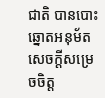ជាតិ បានបោះឆ្នោតអនុម័តសេចក្តីសម្រេចចិត្ត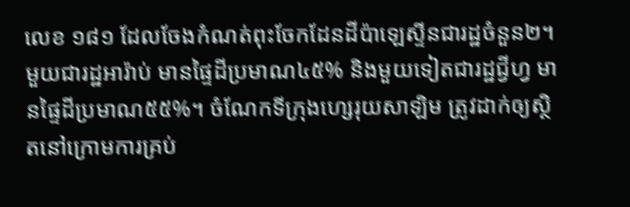លេខ ១៨១ ដែលចែងកំណត់ពុះចែកដែនដីប៉ាឡេស្ទីនជារដ្ឋចំនួន២។ មួយជារដ្ឋអារ៉ាប់ មានផ្ទៃដីប្រមាណ៤៥% និងមួយទៀតជារដ្ឋជ្វីហ្វ មានផ្ទៃដីប្រមាណ៥៥%។ ចំណែកទីក្រុងហ្សេរុយសាឡិម ត្រូវដាក់ឲ្យស្ថិតនៅក្រោមការគ្រប់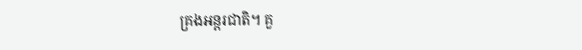គ្រងអន្តរជាតិ។ គួ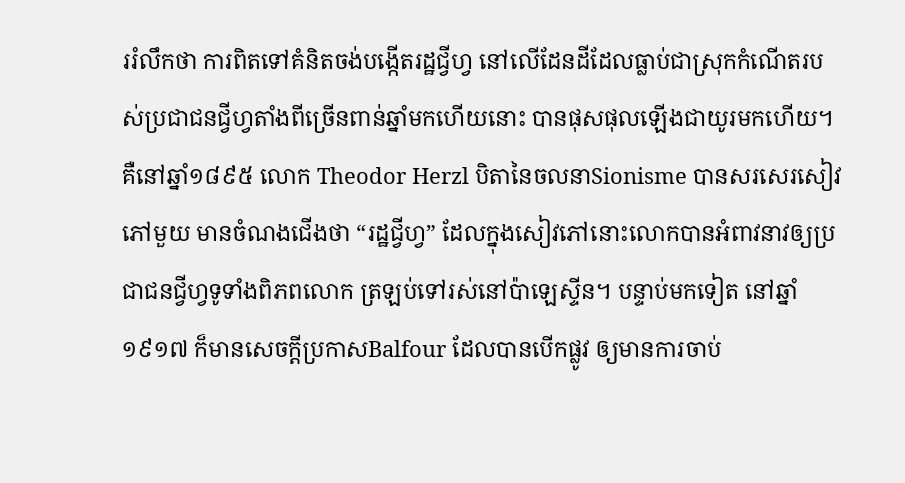ររំលឹកថា ការពិតទៅគំនិតចង់បង្កើតរដ្ឋជ្វីហ្វ នៅលើដែនដីដែលធ្លាប់ជាស្រុកកំណើតរបស់ប្រជាជនជ្វីហ្វតាំងពីច្រើនពាន់ឆ្នាំមកហើយនោះ បានផុសផុលឡើងជាយូរមកហើយ។ គឺនៅឆ្នាំ១៨៩៥ លោក Theodor Herzl បិតានៃចលនាSionisme បានសរសេរសៀវភៅមួយ មានចំណងជើងថា “រដ្ឋជ្វីហ្វ” ដែលក្នុងសៀវភៅនោះលោកបានអំពាវនាវឲ្យប្រជាជនជ្វីហ្វទូទាំងពិភពលោក ត្រឡប់ទៅរស់នៅប៉ាឡេស្ទីន។ បន្ទាប់មកទៀត នៅឆ្នាំ១៩១៧ ក៏មានសេចក្តីប្រកាសBalfour ដែលបានបើកផ្លូវ ឲ្យមានការចាប់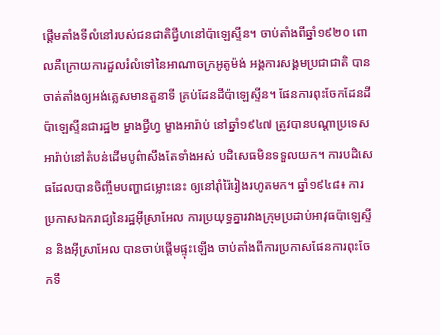ផ្តើមតាំងទីលំនៅរបស់ជនជាតិជ្វីហនៅប៉ាឡេស្ទីន។ ចាប់តាំងពីឆ្នាំ១៩២០ ពោលគឺក្រោយការដួលរំលំទៅនៃអាណាចក្រអូតូម៉ង់ អង្គការសង្គមប្រជាជាតិ បានចាត់តាំងឲ្យអង់គ្លេសមានតួនាទី គ្រប់ដែនដីប៉ាឡេស្ទីន។ ផែនការពុះចែកដែនដីប៉ាឡេស្ទីនជារដ្ឋ២ ម្ខាងជ្វីហ្វ ម្ខាងអារ៉ាប់ នៅឆ្នាំ១៩៤៧ ត្រូវបានបណ្តាប្រទេសអារ៉ាប់នៅតំបន់ដើមបូព៌ាសឹងតែទាំងអស់ បដិសេធមិនទទួលយក។ ការបដិសេធដែលបានចិញ្ចឹមបញ្ហាជម្លោះនេះ ឲ្យនៅរ៉ាំរ៉ៃរៀងរហូតមក។ ឆ្នាំ១៩៤៨៖ ការប្រកាសឯករាជ្យនៃរដ្ឋអ៊ីស្រាអែល ការប្រយុទ្ធគ្នារវាងក្រុមប្រដាប់អាវុធប៉ាឡេស្ទីន និងអ៊ីស្រាអែល បានចាប់ផ្តើមផ្ទុះឡើង ចាប់តាំងពីការប្រកាសផែនការពុះចែកទឹ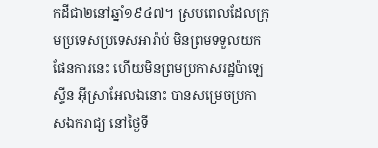កដីជា២នៅឆ្នាំ១៩៤៧។ ស្របពេលដែលក្រុមប្រទេសប្រទេសអារ៉ាប់ មិនព្រមទទួលយកផែនការនេះ ហើយមិនព្រមប្រកាសរដ្ឋប៉ាឡេស្ទីន អ៊ីស្រាអែលឯនោះ បានសម្រេចប្រកាសឯករាជ្យ នៅថ្ងៃទី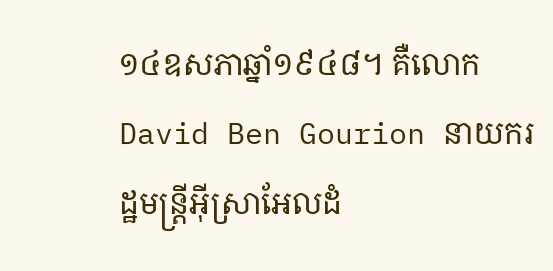១៤ឧសភាឆ្នាំ១៩៤៨។ គឺលោក David Ben Gourion នាយករដ្ឋមន្ត្រីអ៊ីស្រាអែលដំ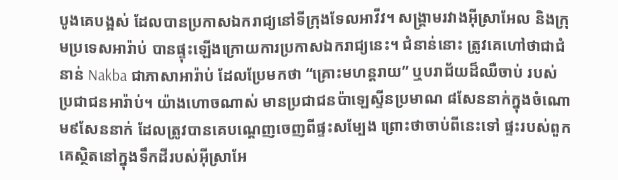បូងគេបង្អស់ ដែលបានប្រកាសឯករាជ្យនៅទីក្រុងទែលអាវីវ។ សង្គ្រាមរវាងអ៊ីស្រាអែល និងក្រុមប្រទេសអារ៉ាប់ បានផ្ទុះឡើងក្រោយការប្រកាសឯករាជ្យនេះ។ ជំនាន់នោះ ត្រូវគេហៅថាជាជំនាន់ Nakba ជាភាសាអារ៉ាប់ ដែលប្រែមកថា “គ្រោះមហន្តរាយ” ឬបរាជ័យដ៏ឈឺចាប់ របស់ប្រជាជនអារ៉ាប់។ យ៉ាងហោចណាស់ មានប្រជាជនប៉ាឡេស្ទីនប្រមាណ ៨សែននាក់ក្នុងចំណោម៩សែននាក់ ដែលត្រូវបានគេបណ្តេញចេញពីផ្ទះសម្បែង ព្រោះថាចាប់ពីនេះទៅ ផ្ទះរបស់ពួកគេស្ថិតនៅក្នុងទឹកដីរបស់អ៊ីស្រាអែ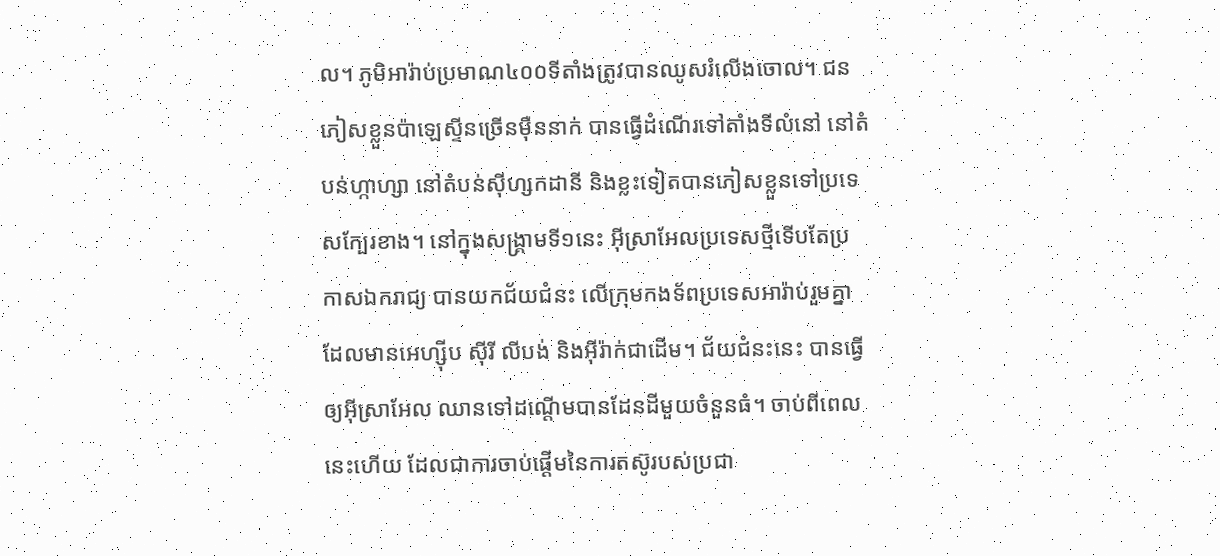ល។ ភូមិអារ៉ាប់ប្រមាណ៤០០ទីតាំងត្រូវបានឈូសរំលើងចោល។ ជនភៀសខ្លួនប៉ាឡេស្ទីនច្រើនម៉ឺននាក់ បានធ្វើដំណើរទៅតាំងទីលំនៅ នៅតំបន់ហ្កាហ្សា នៅតំបន់ស៊ីហ្សកដានី និងខ្លះទៀតបានភៀសខ្លួនទៅប្រទេសក្បែរខាង។ នៅក្នុងសង្គ្រាមទី១នេះ អ៊ីស្រាអែលប្រទេសថ្មីទើបតែប្រកាសឯករាជ្យ បានយកជ័យជំនះ លើក្រុមកងទ័ពប្រទេសអារ៉ាប់រួមគ្នា ដែលមានអេហ្ស៊ីប ស៊ីរី លីបង់ និងអ៊ីរ៉ាក់ជាដើម។ ជ័យជំនះនេះ បានធ្វើឲ្យអ៊ីស្រាអែល ឈានទៅដណ្តើមបានដែនដីមួយចំនួនធំ។ ចាប់ពីពេលនេះហើយ ដែលជាការចាប់ផ្តើមនៃការតស៊ូរបស់ប្រជា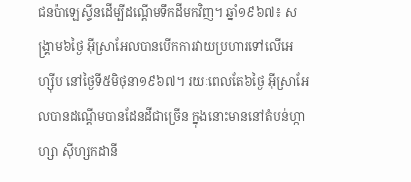ជនប៉ាឡេស្ទីនដើម្បីដណ្តើមទឹកដីមកវិញ។ ឆ្នាំ១៩៦៧៖ សង្គ្រាម៦ថ្ងៃ អ៊ីស្រាអែលបានបើកការវាយប្រហារទៅលើអេហ្ស៊ីប នៅថ្ងៃទី៥មិថុនា១៩៦៧។ រយៈពេលតែ៦ថ្ងៃ អ៊ីស្រាអែលបានដណ្តើមបានដែនដីជាច្រើន ក្នុងនោះមាននៅតំបន់ហ្កាហ្សា ស៊ីហ្សកដានី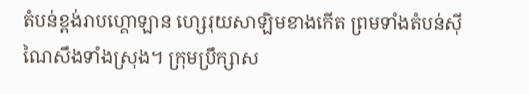តំបន់ខ្ពង់រាបហ្គោឡាន ហ្សេរុយសាឡិមខាងកើត ព្រមទាំងតំបន់ស៊ីណៃសឹងទាំងស្រុង។ ក្រុមប្រឹក្សាស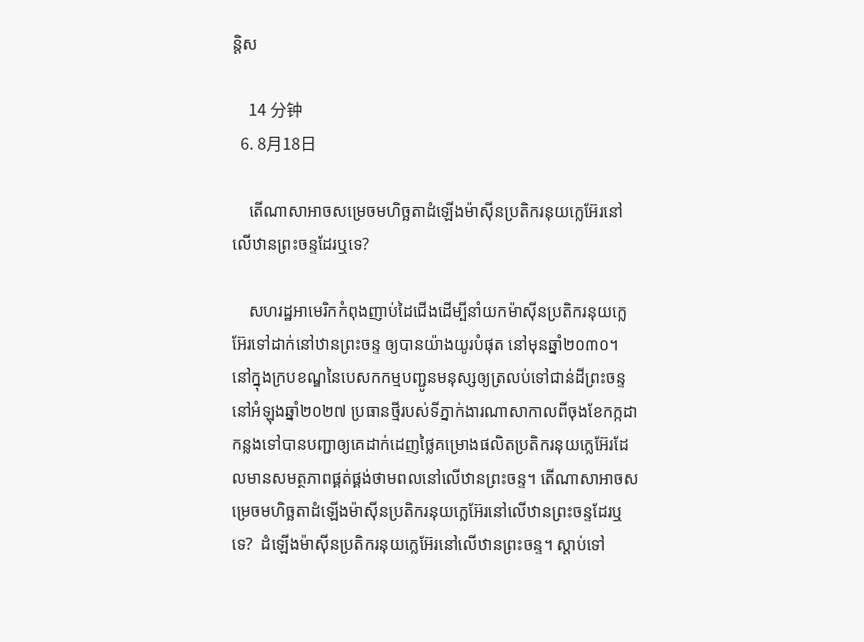ន្តិស

    14 分钟
  6. 8月18日

    តើណាសាអាចសម្រេចមហិច្ឆតាដំឡើងម៉ាស៊ីនប្រតិករនុយក្លេអ៊ែរនៅលើឋានព្រះចន្ទដែរឬទេ?

    សហរដ្ឋអាមេរិកកំពុងញាប់ដៃជើងដើម្បីនាំយកម៉ាស៊ីនប្រតិករនុយក្លេអ៊ែរទៅដាក់នៅឋានព្រះចន្ទ ឲ្យបានយ៉ាងយូរបំផុត នៅមុនឆ្នាំ២០៣០។ នៅក្នុងក្របខណ្ឌនៃបេសកកម្មបញ្ជូនមនុស្សឲ្យត្រលប់ទៅជាន់ដីព្រះចន្ទនៅអំឡុងឆ្នាំ២០២៧ ប្រធានថ្មីរបស់ទីភ្នាក់ងារណាសាកាលពីចុងខែកក្កដាកន្លងទៅបានបញ្ជាឲ្យគេដាក់ដេញថ្លៃគម្រោងផលិតប្រតិករនុយក្លេអ៊ែរដែលមានសមត្ថភាពផ្គត់ផ្គង់ថាមពលនៅលើឋានព្រះចន្ទ។ តើណាសាអាចសម្រេចមហិច្ឆតាដំឡើងម៉ាស៊ីនប្រតិករនុយក្លេអ៊ែរនៅលើឋានព្រះចន្ទដែរឬទេ?  ដំឡើងម៉ាស៊ីនប្រតិករនុយក្លេអ៊ែរនៅលើឋានព្រះចន្ទ។ ស្តាប់ទៅ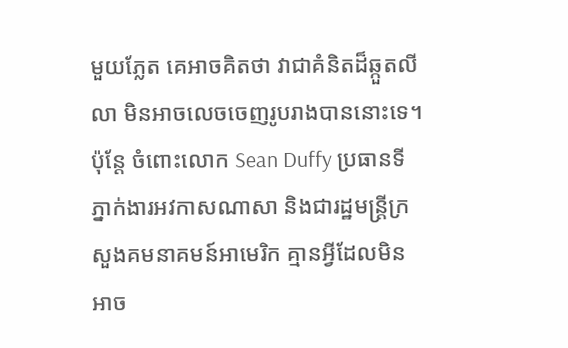មួយភ្លែត គេអាចគិតថា វាជាគំនិតដ៏ឆ្កួតលីលា មិនអាចលេចចេញរូបរាងបាននោះទេ។ ប៉ុន្តែ ចំពោះលោក Sean Duffy ប្រធានទីភ្នាក់ងារអវកាសណាសា និងជារដ្ឋមន្រ្តីក្រសួងគមនាគមន៍អាមេរិក គ្មានអ្វីដែលមិនអាច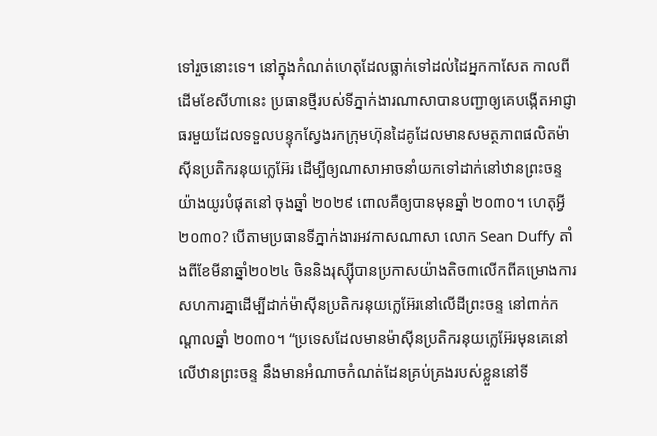ទៅរួចនោះទេ។ នៅក្នុងកំណត់ហេតុដែលធ្លាក់ទៅដល់ដៃអ្នកកាសែត កាលពីដើមខែសីហានេះ ប្រធានថ្មីរបស់ទីភ្នាក់ងារណាសាបានបញ្ជាឲ្យគេបង្កើតអាជ្ញាធរមួយដែលទទួលបន្ទុកស្វែងរកក្រុមហ៊ុនដៃគូដែលមានសមត្ថភាពផលិតម៉ាស៊ីនប្រតិករនុយក្លេអ៊ែរ ដើម្បីឲ្យណាសាអាចនាំយកទៅដាក់នៅឋានព្រះចន្ទ យ៉ាងយូរបំផុតនៅ ចុងឆ្នាំ ២០២៩ ពោលគឺឲ្យបានមុនឆ្នាំ ២០៣០។ ហេតុអ្វី២០៣០? បើតាមប្រធានទីភ្នាក់ងារអវកាសណាសា លោក Sean Duffy តាំងពីខែមីនាឆ្នាំ២០២៤ ចិននិងរុស្ស៊ីបានប្រកាសយ៉ាងតិច៣លើកពីគម្រោងការសហការគ្នាដើម្បីដាក់ម៉ាស៊ីនប្រតិករនុយក្លេអ៊ែរនៅលើដីព្រះចន្ទ នៅពាក់កណ្តាលឆ្នាំ ២០៣០។ “ប្រទេសដែលមានម៉ាស៊ីនប្រតិករនុយក្លេអ៊ែរមុនគេនៅលើឋានព្រះចន្ទ នឹងមានអំណាចកំណត់ដែនគ្រប់គ្រងរបស់ខ្លួននៅទី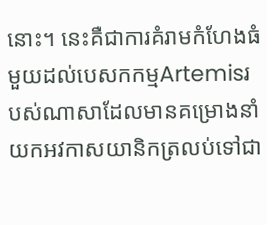នោះ។ នេះគឺជាការគំរាមកំហែងធំមួយដល់បេសកកម្មArtemisរបស់ណាសាដែលមានគម្រោងនាំយកអវកាសយានិកត្រលប់ទៅជា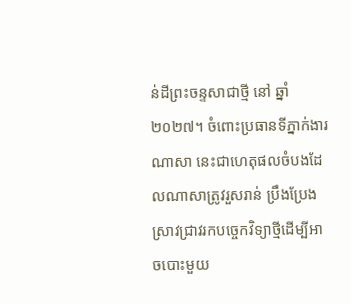ន់ដីព្រះចន្ទសាជាថ្មី នៅ ឆ្នាំ ២០២៧។ ចំពោះប្រធានទីភ្នាក់ងារណាសា នេះជាហេតុផលចំបងដែលណាសាត្រូវរួសរាន់ ប្រឹងប្រែងស្រាវជ្រាវរកបច្ចេកវិទ្យាថ្មីដើម្បីអាចបោះមួយ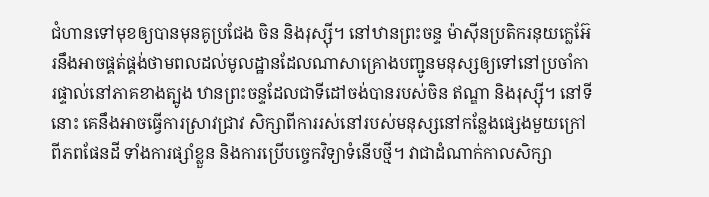ជំហានទៅមុខឲ្យបានមុនគូប្រជែង ចិន និងរុស្ស៊ី។ នៅឋានព្រះចន្ទ ម៉ាស៊ីនប្រតិករនុយក្លេអ៊ែរនឹងអាចផ្គត់ផ្គង់ថាមពលដល់មូលដ្ឋានដែលណាសាគ្រោងបញ្ជូនមនុស្សឲ្យទៅនៅប្រចាំការផ្ទាល់នៅភាគខាងត្បូង ឋានព្រះចន្ទដែលជាទីដៅចង់បានរបស់ចិន ឥណ្ឌា និងរុស្ស៊ី។ នៅទីនោះ គេនឹងអាចធ្វើការស្រាវជ្រាវ សិក្សាពីការរស់នៅរបស់មនុស្សនៅកន្លែងផ្សេងមួយក្រៅពីភពផែនដី ទាំងការផ្សាំខ្លួន និងការប្រើបច្ចេកវិទ្យាទំនើបថ្មី។ វាជាដំណាក់កាលសិក្សា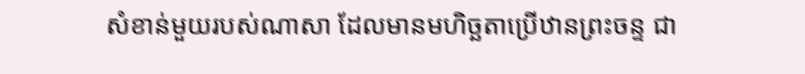សំខាន់មួយរបស់ណាសា ដែលមានមហិច្ឆតាប្រើឋានព្រះចន្ទ ជា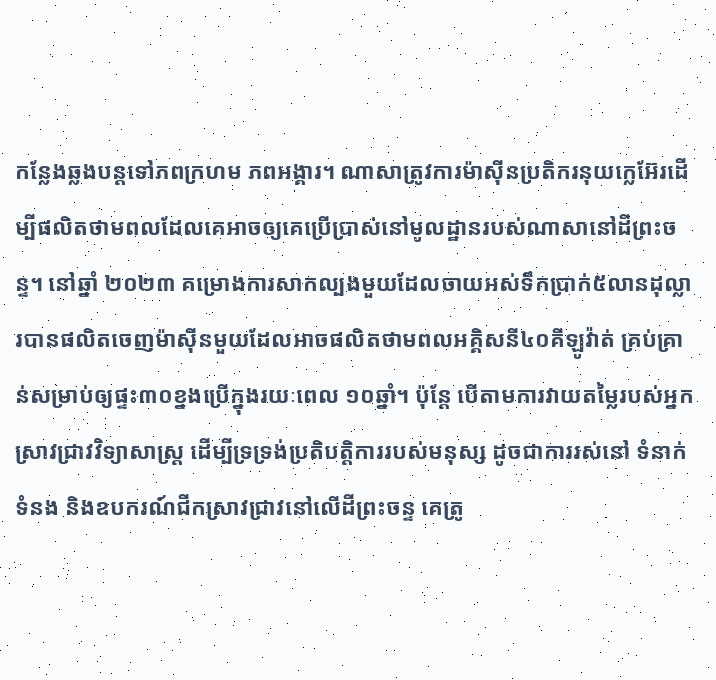កន្លែងឆ្លងបន្តទៅភពក្រហម ភពអង្គារ។ ណាសាត្រូវការម៉ាស៊ីនប្រតិករនុយក្លេអ៊ែរដើម្បីផលិតថាមពលដែលគេអាចឲ្យគេប្រើប្រាស់នៅមូលដ្ឋានរបស់ណាសានៅដីព្រះចន្ទ។ នៅឆ្នាំ ២០២៣ គម្រោងការសាកល្បងមួយដែលចាយអស់ទឹកប្រាក់៥លានដុល្លារបានផលិតចេញម៉ាស៊ីនមួយដែលអាចផលិតថាមពលអគ្គិសនី៤០គីឡូវ៉ាត់ គ្រប់គ្រាន់សម្រាប់ឲ្យផ្ទះ៣០ខ្នងប្រើក្នុងរយៈពេល ១០ឆ្នាំ។ ប៉ុន្តែ បើតាមការវាយតម្លៃរបស់អ្នកស្រាវជ្រាវវិទ្យាសាស្រ្ត ដើម្បីទ្រទ្រង់ប្រតិបត្តិការរបស់មនុស្ស ដូចជាការរស់នៅ ទំនាក់ទំនង និងឧបករណ៍ជីកស្រាវជ្រាវនៅលើដីព្រះចន្ទ គេត្រូ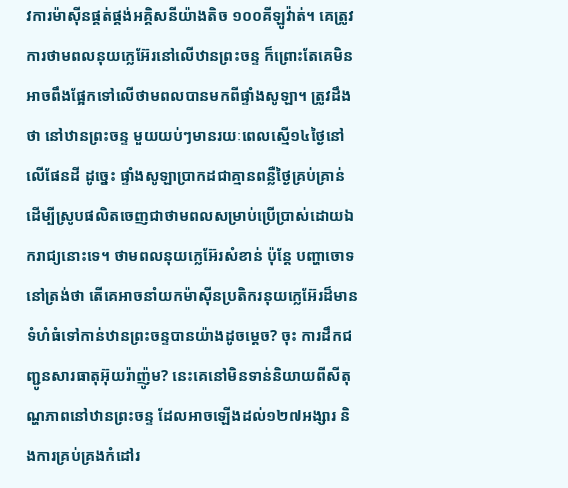វការម៉ាស៊ីនផ្គត់ផ្គង់អគ្គិសនីយ៉ាងតិច ១០០គីឡូវ៉ាត់។ គេត្រូវការថាមពលនុយក្លេអ៊ែរនៅលើឋានព្រះចន្ទ ក៏ព្រោះតែគេមិនអាចពឹងផ្អែកទៅលើថាមពលបានមកពីផ្ទាំងសូឡា។ ត្រូវដឹងថា នៅឋានព្រះចន្ទ មួយយប់ៗមានរយៈពេលស្មើ១៤ថ្ងៃនៅលើផែនដី ដូច្នេះ ផ្ទាំងសូឡាប្រាកដជាគ្មានពន្លឺថ្ងៃគ្រប់គ្រាន់ដើម្បីស្រូបផលិតចេញជាថាមពលសម្រាប់ប្រើប្រាស់ដោយឯករាជ្យនោះទេ។ ថាមពលនុយក្លេអ៊ែរសំខាន់ ប៉ុន្តែ បញ្ហាចោទនៅត្រង់ថា តើគេអាចនាំយកម៉ាស៊ីនប្រតិករនុយក្លេអ៊ែរដ៏មានទំហំធំទៅកាន់ឋានព្រះចន្ទបានយ៉ាងដូចម្តេច? ចុះ ការដឹកជញ្ជូនសារធាតុអ៊ុយរ៉ាញ៉ូម? នេះគេនៅមិនទាន់និយាយពីសីតុណ្ហភាពនៅឋានព្រះចន្ទ ដែលអាចឡើងដល់១២៧អង្សារ និងការគ្រប់គ្រងកំដៅរ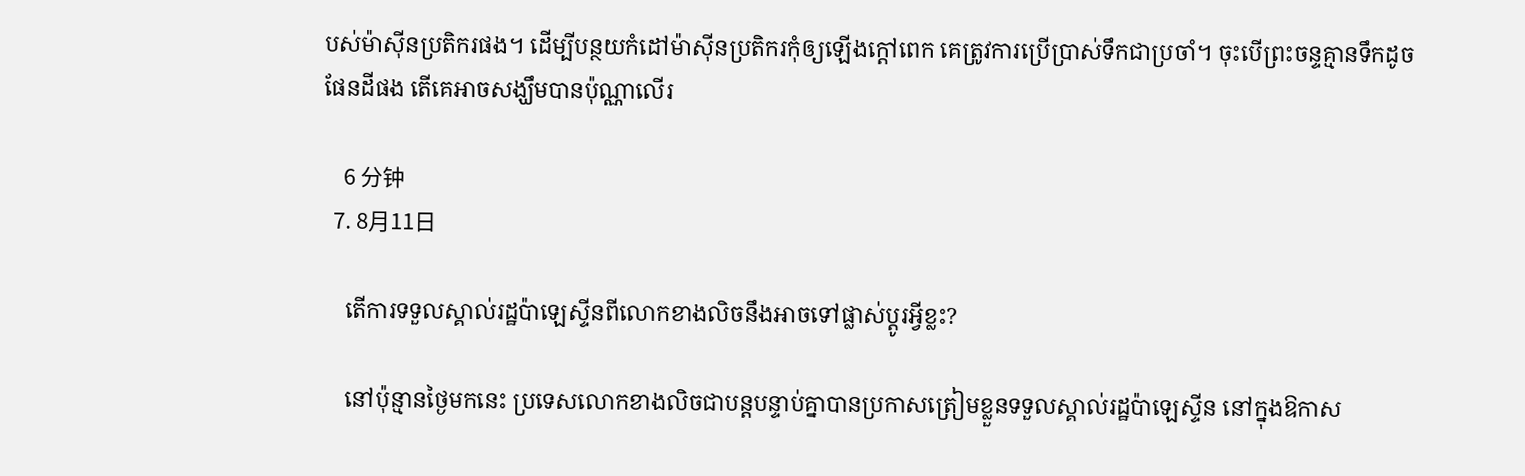បស់ម៉ាស៊ីនប្រតិករផង។ ដើម្បីបន្ថយកំដៅម៉ាស៊ីនប្រតិករកុំឲ្យឡើងក្តៅពេក គេត្រូវការប្រើប្រាស់ទឹកជាប្រចាំ។ ចុះបើព្រះចន្ទគ្មានទឹកដូចផែនដីផង តើគេអាចសង្ឃឹមបានប៉ុណ្ណាលើរ

    6 分钟
  7. 8月11日

    តើការទទួលស្គាល់រដ្ឋប៉ាឡេស្ទីនពីលោកខាងលិចនឹងអាចទៅផ្លាស់ប្តូរអ្វីខ្លះ?

    នៅប៉ុន្មានថ្ងៃមកនេះ ប្រទេសលោកខាងលិចជាបន្តបន្ទាប់គ្នាបានប្រកាសត្រៀមខ្លួនទទួលស្គាល់រដ្ឋប៉ាឡេស្ទីន នៅក្នុងឱកាស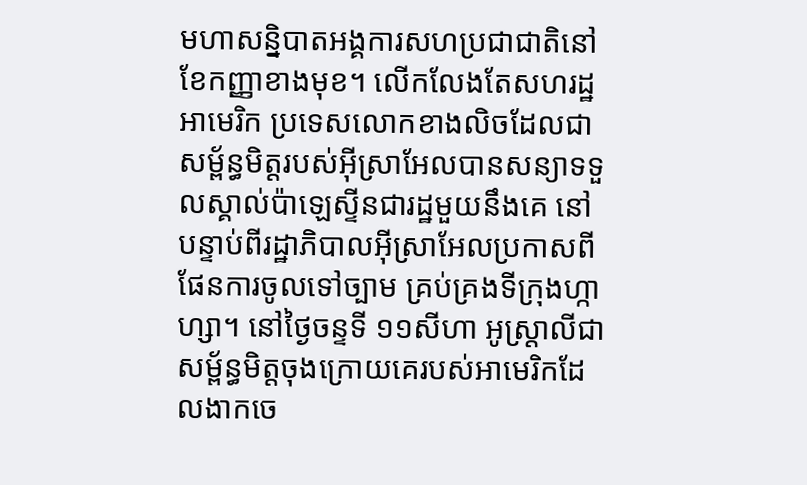មហាសន្និបាតអង្គការសហប្រជាជាតិនៅខែកញ្ញាខាងមុខ។ លើកលែងតែសហរដ្ឋអាមេរិក ប្រទេសលោកខាងលិចដែលជាសម្ព័ន្ធមិត្តរបស់អ៊ីស្រាអែលបានសន្យាទទួលស្គាល់ប៉ាឡេស្ទីនជារដ្ឋមួយនឹងគេ នៅបន្ទាប់ពីរដ្ឋាភិបាលអ៊ីស្រាអែលប្រកាសពីផែនការចូលទៅច្បាម គ្រប់គ្រងទីក្រុងហ្កាហ្សា។ នៅថ្ងៃចន្ទទី ១១សីហា អូស្ត្រាលីជាសម្ព័ន្ធមិត្តចុងក្រោយគេរបស់អាមេរិកដែលងាកចេ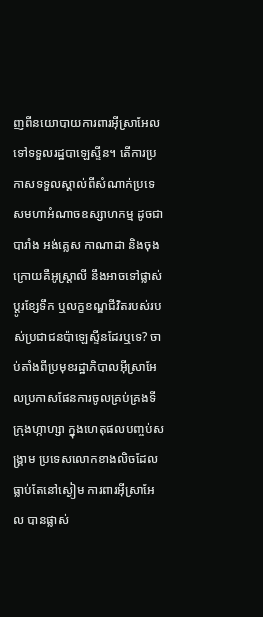ញពីនយោបាយការពារអ៊ីស្រាអែល ទៅទទួលរដ្ឋបាឡេស្ទីន។ តើការប្រកាសទទួលស្គាល់ពីសំណាក់ប្រទេសមហាអំណាចឧស្សាហកម្ម ដូចជាបារាំង អង់គ្លេស កាណាដា និងចុងក្រោយគឺអូស្ត្រាលី នឹងអាចទៅផ្លាស់ប្តូរខ្សែទឹក ឬលក្ខខណ្ឌជីវិតរបស់របស់ប្រជាជនប៉ាឡេស្ទីនដែរឬទេ? ចាប់តាំងពីប្រមុខរដ្ឋាភិបាលអ៊ីស្រាអែលប្រកាសផែនការចូលគ្រប់គ្រងទីក្រុងហ្កាហ្សា ក្នុងហេតុផលបញ្ចប់សង្រ្គាម ប្រទេសលោកខាងលិចដែលធ្លាប់តែនៅស្ងៀម ការពារអ៊ីស្រាអែល បានផ្លាស់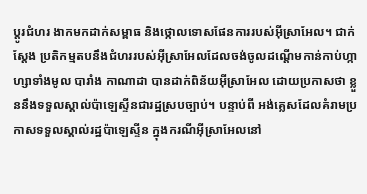ប្តូរជំហរ ងាកមកដាក់សម្ពាធ និងថ្កោលទោសផែនការរបស់អ៊ីស្រាអែល។ ជាក់ស្តែង ប្រតិកម្មតបនឹងជំហររបស់អ៊ីស្រាអែលដែលចង់ចូលដណ្តើមកាន់កាប់ហ្កាហ្សាទាំងមូល បារាំង កាណាដា បានដាក់ពិន័យអ៊ីស្រាអែល ដោយប្រកាសថា ខ្លួននឹងទទួលស្គាល់ប៉ាឡេស្ទីនជារដ្ឋស្របច្បាប់។ បន្ទាប់ពី អង់គ្លេសដែលគំរាមប្រកាសទទួលស្គាល់រដ្ឋប៉ាឡេស្ទីន ក្នុងករណីអ៊ីស្រាអែលនៅ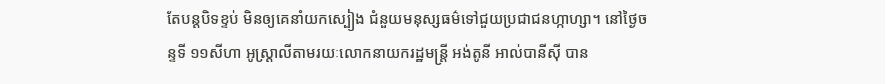តែបន្តបិទខ្ទប់ មិនឲ្យគេនាំយកស្បៀង ជំនួយមនុស្សធម៌ទៅជួយប្រជាជនហ្កាហ្សា។ នៅថ្ងៃចន្ទទី ១១សីហា អូស្ត្រាលីតាមរយៈលោកនាយករដ្ឋមន្រ្តី អង់តូនី អាល់បានីស៊ី បាន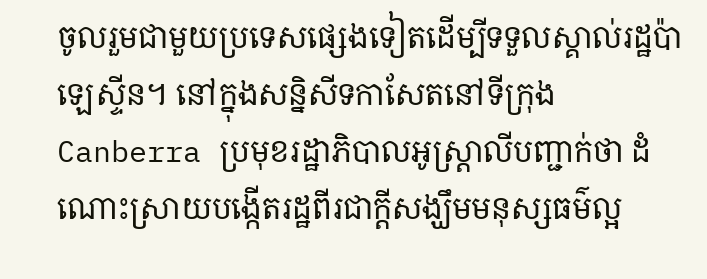ចូលរួមជាមួយប្រទេសផ្សេងទៀតដើម្បីទទួលស្គាល់រដ្ឋប៉ាឡេស្ទីន។ នៅក្នុងសន្និសីទកាសែតនៅទីក្រុងCanberra ប្រមុខរដ្ឋាភិបាលអូស្ត្រាលីបញ្ជាក់ថា ដំណោះស្រាយបង្កើតរដ្ឋពីរជាក្តីសង្ឃឹមមនុស្សធម៌ល្អ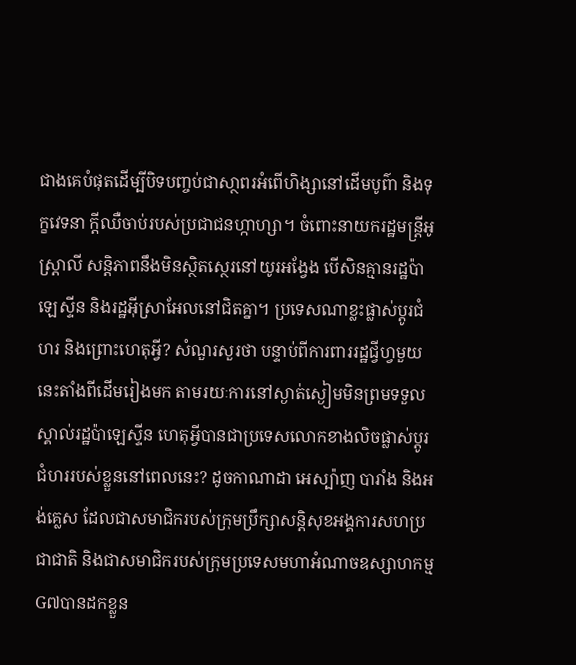ជាងគេបំផុតដើម្បីបិទបញ្ចប់ជាសា្ថពរអំពើហិង្សានៅដើមបូព៌ា និងទុក្ខវេទនា ក្តីឈឺចាប់របស់ប្រជាជនហ្កាហ្សា។ ចំពោះនាយករដ្ឋមន្រ្តីអូស្ត្រាលី សន្តិភាពនឹងមិនស្ថិតស្ថេរនៅយូរអង្វែង បើសិនគ្មានរដ្ឋប៉ាឡេស្ទីន និងរដ្ឋអ៊ីស្រាអែលនៅជិតគ្នា។ ប្រទេសណាខ្លះផ្លាស់ប្តូរជំហរ និងព្រោះហេតុអ្វី? សំណួរសួរថា បន្ទាប់ពីការពាររដ្ឋជ្វីហ្វមួយនេះតាំងពីដើមរៀងមក តាមរយៈការនៅស្ងាត់ស្ងៀមមិនព្រមទទួលស្គាល់រដ្ឋប៉ាឡេស្ទីន ហេតុអ្វីបានជាប្រទេសលោកខាងលិចផ្លាស់ប្តូរជំហររបស់ខ្លួននៅពេលនេះ? ដូចកាណាដា អេស្ប៉ាញ បារាំង និងអង់គ្លេស ដែលជាសមាជិករបស់ក្រុមប្រឹក្សាសន្តិសុខអង្គការសហប្រជាជាតិ និងជាសមាជិករបស់ក្រុមប្រទេសមហាអំណាចឧស្សាហកម្មG៧បានដកខ្លួន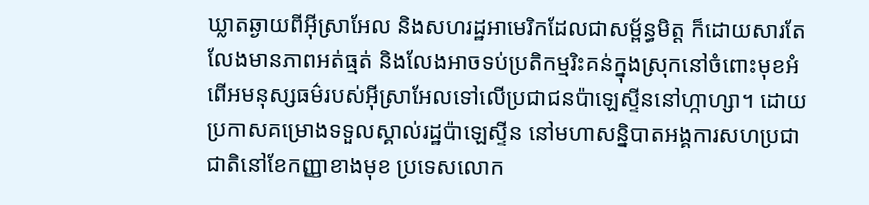ឃ្លាតឆ្ងាយពីអ៊ីស្រាអែល និងសហរដ្ឋអាមេរិកដែលជាសម្ព័ន្ធមិត្ត ក៏ដោយសារតែលែងមានភាពអត់ធ្មត់ និងលែងអាចទប់ប្រតិកម្មរិះគន់ក្នុងស្រុកនៅចំពោះមុខអំពើអមនុស្សធម៌របស់អ៊ីស្រាអែលទៅលើប្រជាជនប៉ាឡេស្ទីននៅហ្កាហ្សា។ ដោយប្រកាសគម្រោងទទួលស្គាល់រដ្ឋប៉ាឡេស្ទីន នៅមហាសន្និបាតអង្គការសហប្រជាជាតិនៅខែកញ្ញាខាងមុខ ប្រទេសលោក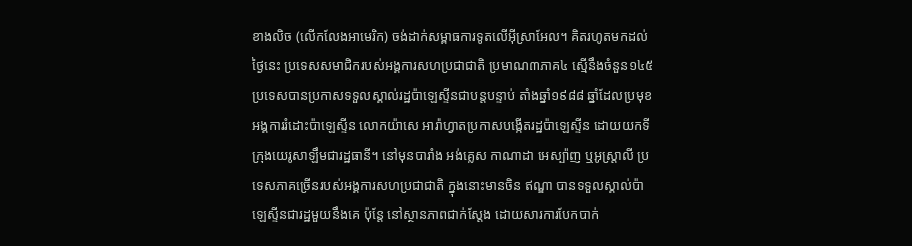ខាងលិច (លើកលែងអាមេរិក) ចង់ដាក់សម្ពាធការទូតលើអ៊ីស្រាអែល។ គិតរហូតមកដល់ថ្ងៃនេះ ប្រទេសសមាជិករបស់អង្គការសហប្រជាជាតិ ប្រមាណ៣ភាគ៤ ស្មើនឹងចំនួន១៤៥ប្រទេសបានប្រកាសទទួលស្គាល់រដ្ឋប៉ាឡេស្ទីនជាបន្តបន្ទាប់ តាំងឆ្នាំ១៩៨៨ ឆ្នាំដែលប្រមុខអង្គការរំដោះប៉ាឡេស្ទីន លោកយ៉ាសេ អារ៉ាហ្វាតប្រកាសបង្កើតរដ្ឋប៉ាឡេស្ទីន ដោយយកទីក្រុងយេរូសាឡឹមជារដ្ឋធានី។ នៅមុនបារាំង អង់គ្លេស កាណាដា អេស្ប៉ាញ ឬអូស្ត្រាលី ប្រទេសភាគច្រើនរបស់អង្គការសហប្រជាជាតិ ក្នុងនោះមានចិន ឥណ្ឌា បានទទួលស្គាល់ប៉ាឡេស្ទីនជារដ្ឋមួយនឹងគេ ប៉ុន្តែ នៅស្ថានភាពជាក់ស្តែង ដោយសារការបែកបាក់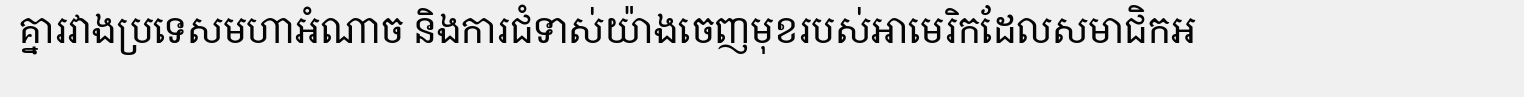គ្នារវាងប្រទេសមហាអំណាច និងការជំទាស់យ៉ាងចេញមុខរបស់អាមេរិកដែលសមាជិកអ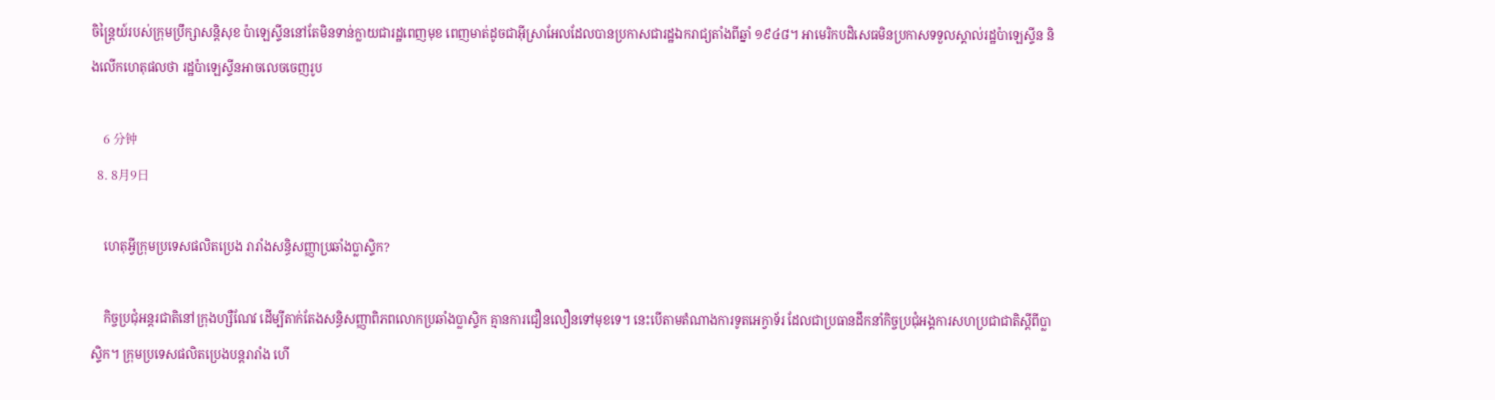ចិន្ត្រៃយ៍របស់ក្រុមប្រឹក្សាសន្តិសុខ ប៉ាឡេស្ទីននៅតែមិនទាន់ក្លាយជារដ្ឋពេញមុខ ពេញមាត់ដូចជាអ៊ីស្រាអែលដែលបានប្រកាសជារដ្ឋឯករាជ្យតាំងពីឆ្នាំ ១៩៤៨។ អាមេរិកបដិសេធមិនប្រកាសទទួលស្គាល់រដ្ឋប៉ាឡេស្ទីន និងលើកហេតុផលថា រដ្ឋប៉ាឡេស្ទីនអាចលេចចេញរូប

    6 分钟
  8. 8月9日

    ហេតុអ្វីក្រុមប្រទេសផលិតប្រេង រារាំងសន្ធិសញ្ញាប្រឆាំងប្លាស្ទិក?

    កិច្ចប្រជុំអន្តរជាតិនៅក្រុងហ្សឺណែវ ដើម្បីតាក់តែងសន្ធិសញ្ញាពិភពលោកប្រឆាំងប្លាស្ទិក គ្មានការជឿនលឿនទៅមុខទេ។ នេះបើតាមតំណាងការទូតអេក្វាទ័រ ដែលជាប្រធានដឹកនាំកិច្ចប្រជុំអង្គការសហប្រជាជាតិស្តីពីប្លាស្ទិក។ ក្រុមប្រទេសផលិតប្រេងបន្តរារាំង ហើ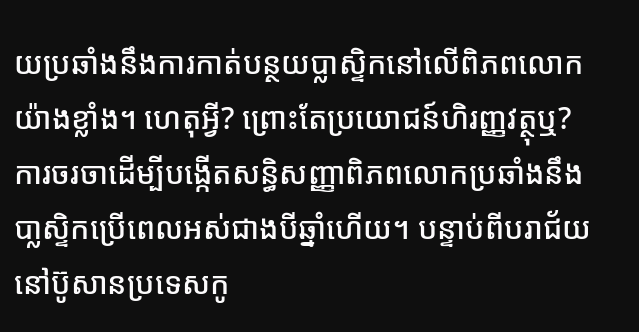យប្រឆាំងនឹងការកាត់បន្ថយប្លាស្ទិកនៅលើពិភពលោកយ៉ាងខ្លាំង។ ហេតុអ្វី? ព្រោះតែប្រយោជន៍ហិរញ្ញវត្ថុឬ? ការចរចាដើម្បីបង្កើតសន្ធិសញ្ញាពិភពលោកប្រឆាំងនឹងបា្លសិ្ទកប្រើពេលអស់ជាងបីឆ្នាំហើយ។ បន្ទាប់ពីបរាជ័យនៅប៊ូសានប្រទេសកូ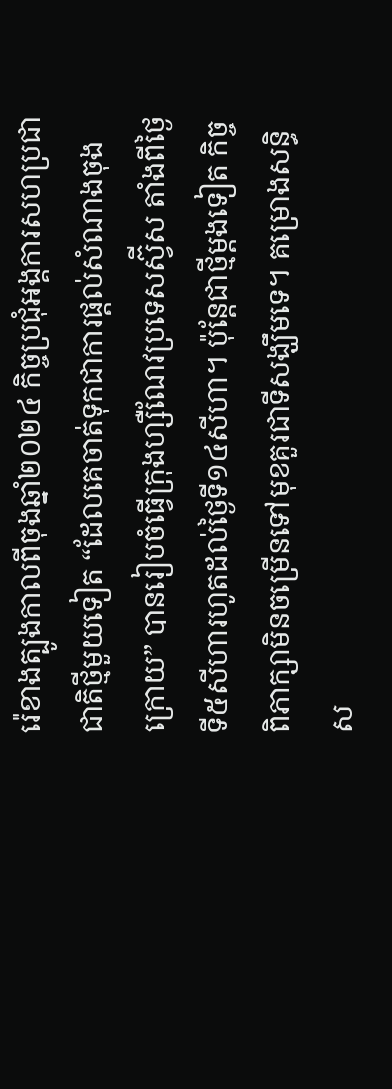រ៉េខាងត្បូងកាលពីចុងឆ្នាំ២០២៤ កិច្ចប្រជុំអង្គការសហប្រជាជាតិថ្មីមួយទៀត “ដែលគេចាត់ទុកជាការផ្តល់សំណាងចុងក្រោយ” បានរៀបចំធ្វើក្រុងហ្សឺណែវប្រទេសស្វ៊ីស តាំងពីថ្ងៃទី៥សីហារហូតដល់ថ្ងៃទី១៤សីហា។ ប៉ុន្តែជាថ្មីម្តងទៀត កិច្ចពិភាក្សាមិនចម្រើនទៅមុខគួរជាទីសង្ឃឹមទេ។ គម្រោងសន្ធិស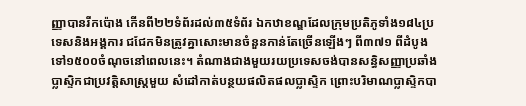ញ្ញាបានរីកប៉ោង កើនពី២២ទំព័រដល់៣៥ទំព័រ ឯកឋាខណ្ឌដែលក្រុមប្រតិភូទាំង១៨៤ប្រទេសនិងអង្គការ ជជែកមិនត្រូវគ្នាសោះមានចំនួនកាន់តែច្រើនឡើងៗ ពី៣៧១ ពីដំបូង ទៅ១៥០០ចំណុចនៅពេលនេះ។ តំណាងជាងមួយរយប្រទេសចង់បានសន្ធិសញ្ញាប្រឆាំងប្លាស្ទិកជាប្រវត្តិសាស្ត្រមួយ សំដៅកាត់បន្ថយផលិតផលប្លាស្ទិក ព្រោះបរិមាណប្លាស្ទិកបា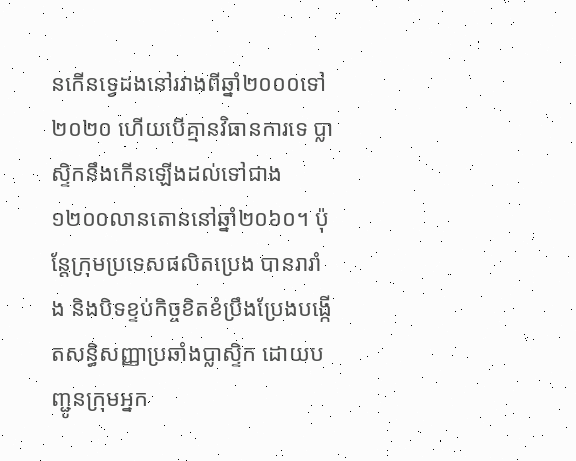នកើនទ្វេដងនៅរវាងពីឆ្នាំ២០០០ទៅ២០២០ ហើយបើគ្មានវិធានការទេ ប្លាស្ទិកនឹងកើនឡើងដល់ទៅជាង១២០០លានតោននៅឆ្នាំ២០៦០។ ប៉ុន្តែក្រុមប្រទេសផលិតប្រេង បានរារាំង និងបិទខ្ទប់កិច្ចខិតខំប្រឹងប្រែងបង្កើតសន្ធិសញ្ញាប្រឆាំងប្លាស្ទិក ដោយបញ្ជូនក្រុមអ្នក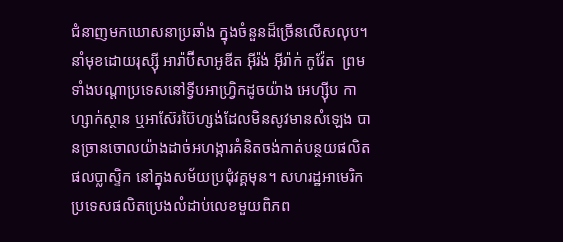ជំនាញមកឃោសនាប្រឆាំង ក្នុងចំនួនដ៏ច្រើនលើសលុប។ នាំមុខដោយរុស្ស៊ី អារ៉ាប៊ីសាអូឌីត អ៊ីរ៉ង់ អ៊ីរ៉ាក់ កូវ៉ែត  ព្រមទាំងបណ្តាប្រទេសនៅទ្វីបអាហ្វ្រិកដូចយ៉ាង អេហ្ស៊ីប កាហ្សាក់ស្ថាន ឬអាស៊ែរប៊ៃហ្សង់ដែលមិនសូវមានសំឡេង បានច្រានចោលយ៉ាងដាច់អហង្ការគំនិតចង់កាត់បន្ថយផលិតផលប្លាស្ទិក នៅក្នុងសម័យប្រជុំវគ្គមុន។ សហរដ្ឋអាមេរិក ប្រទេសផលិតប្រេងលំដាប់លេខមួយពិភព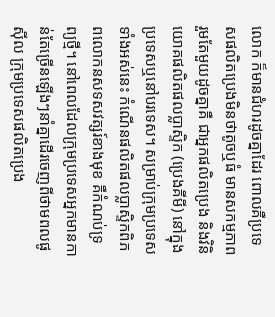លោក ក៏មានជំហរដូចគ្នាដែរ ពោលគឺប្រទេសផលិតប្រេងមិនថាតូចឬធំ មានសកម្មភាពរួមតែមួយដូចគ្នាគឺ ជាអ្នកផលិតប្រេង និងវិនិយោគផលិតផលប្លាស្ទិក (ប្រេងគីមី) នៅក្នុងប្រទេសឬនៅបរទេស។ សម្រាប់ក្រុមប្រទេសទាំងអស់នេះ កំណើនផលិតផលប្លាស្ទិកពិភពលោកនសទសវត្សរ៍ខាងមុខ គឺកំណប់ទ្រព្យថ្មី។ នៅពេលដែលក្រុមប្រទេសអ្នកមានកាន់តែច្រើនឡើងៗនាំគ្នាដើរចេញពីថាមពលផូស៊ីល ក្រុមប្រទេសផលិតប្រេង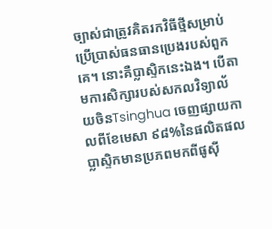ច្បាស់ជាត្រូវគិតរកវិធីថ្មីសម្រាប់ប្រើប្រាស់ធនធានប្រេងរបស់ពួកគេ។ នោះគឺប្លាស្ទិកនេះឯង។ បើតាមការសិក្សារបស់សកលវិទ្យាល័យចិនTsinghua ចេញផ្សាយកាលពីខែមេសា ៩៨%នៃផលិតផលប្លាស្ទិកមានប្រភពមកពីផូស៊ី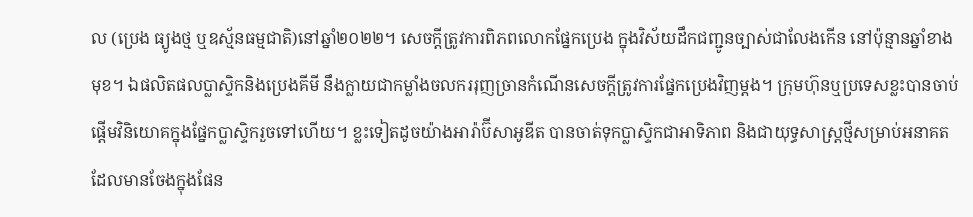ល (ប្រេង ធ្យូងថ្ម ឬឧស្ម័នធម្មជាតិ)នៅឆ្នាំ២០២២។ សេចក្តីត្រូវការពិភពលោកផ្នែកប្រេង ក្នុងវិស័យដឹកជញ្ជូនច្បាស់ជាលែងកើន នៅប៉ុន្មានឆ្នាំខាងមុខ។ ឯផលិតផលប្លាស្ទិកនិងប្រេងគីមី នឹងក្លាយជាកម្លាំងចលកររុញច្រានកំណើនសេចក្តីត្រូវការផ្នែកប្រេងវិញម្តង។ ក្រុមហ៊ុនឬប្រទេសខ្លះបានចាប់ផ្តើមវិនិយោគក្នុងផ្នែកប្លាស្ទិករួចទៅហើយ។ ខ្លះទៀតដូចយ៉ាងអារ៉ាប៊ីសាអូឌីត បានចាត់ទុកប្លាស្ទិកជាអាទិភាព និងជាយុទ្ធសាស្ត្រថ្មីសម្រាប់អនាគត ដែលមានចែងក្នុងផែន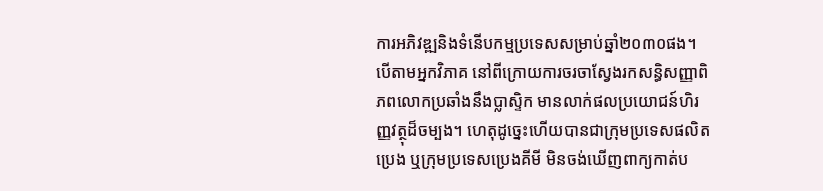ការអភិវឌ្ឍនិងទំនើបកម្មប្រទេសសម្រាប់ឆ្នាំ២០៣០ផង។ បើតាមអ្នកវិភាគ នៅពីក្រោយការចរចាស្វែងរកសន្ធិសញ្ញាពិភពលោកប្រឆាំងនឹងប្លាស្ទិក មានលាក់ផលប្រយោជន៍ហិរញ្ញវត្ថុដ៏ចម្បង។ ហេតុដូច្នេះហើយបានជាក្រុមប្រទេសផលិតប្រេង ឬក្រុមប្រទេសប្រេងគីមី មិនចង់ឃើញពាក្យកាត់ប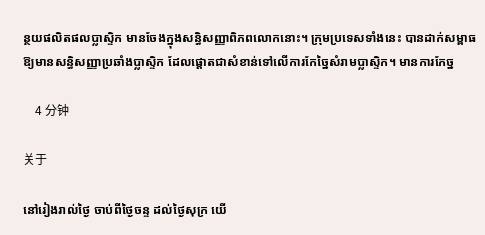ន្ថយផលិតផលប្លាស្ទិក មានចែងក្នុងសន្ធិសញ្ញាពិភពលោកនោះ។ ក្រុមប្រទេសទាំងនេះ បានដាក់សម្ពាធឱ្យមានសន្ធិសញ្ញាប្រឆាំងប្លាស្ទិក ដែលផ្តោតជាសំខាន់ទៅលើការកែច្នៃសំរាមប្លាស្ទិក។ មានការកែច្ន

    4 分钟

关于

នៅរៀងរាល់ថ្ងៃ ចាប់ពីថ្ងៃចន្ទ ដល់ថ្ងៃសុក្រ យើ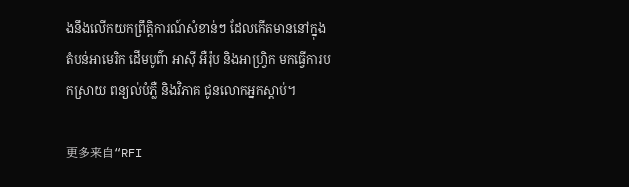ងនឹងលើកយកព្រឹត្តិការណ៍សំខាន់ៗ ដែលកើតមាននៅក្នុងតំបន់អាមេរិក ដើមបូព៌ា អាស៊ី អឺរ៉ុប និងអាហ្វ្រិក មកធ្វើការបកស្រាយ ពន្យល់បំភ្លឺ និងវិភាគ ជូនលោកអ្នកស្តាប់។

更多来自“RFI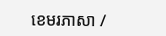ខេមរភាសា /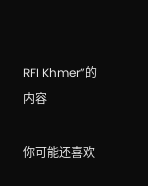RFI Khmer”的内容

你可能还喜欢